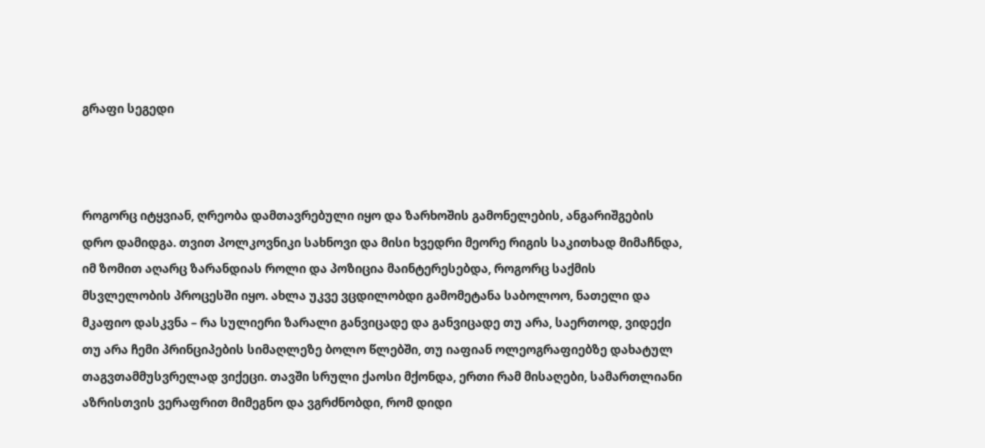გრაფი სეგედი



როგორც იტყვიან, ღრეობა დამთავრებული იყო და ზარხოშის გამონელების, ანგარიშგების დრო დამიდგა. თვით პოლკოვნიკი სახნოვი და მისი ხვედრი მეორე რიგის საკითხად მიმაჩნდა, იმ ზომით აღარც ზარანდიას როლი და პოზიცია მაინტერესებდა, როგორც საქმის მსვლელობის პროცესში იყო. ახლა უკვე ვცდილობდი გამომეტანა საბოლოო, ნათელი და მკაფიო დასკვნა – რა სულიერი ზარალი განვიცადე და განვიცადე თუ არა, საერთოდ, ვიდექი თუ არა ჩემი პრინციპების სიმაღლეზე ბოლო წლებში, თუ იაფიან ოლეოგრაფიებზე დახატულ თაგვთამმუსვრელად ვიქეცი. თავში სრული ქაოსი მქონდა, ერთი რამ მისაღები, სამართლიანი აზრისთვის ვერაფრით მიმეგნო და ვგრძნობდი, რომ დიდი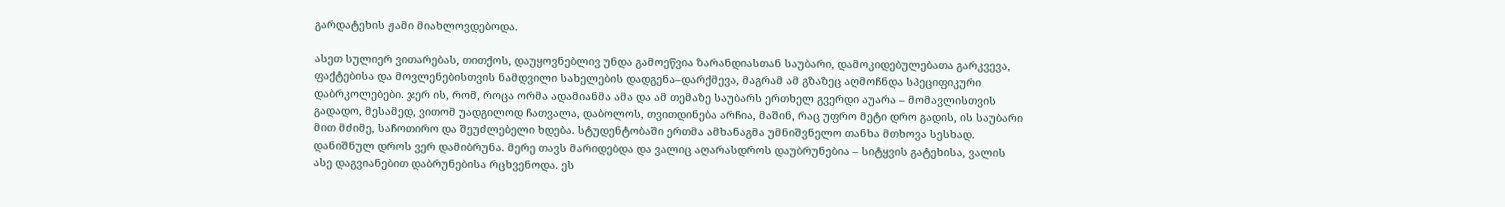გარდატეხის ჟამი მიახლოვდებოდა.

ასეთ სულიერ ვითარებას, თითქოს, დაუყოვნებლივ უნდა გამოეწვია ზარანდიასთან საუბარი, დამოკიდებულებათა გარკვევა, ფაქტებისა და მოვლენებისთვის ნამდვილი სახელების დადგენა–დარქმევა, მაგრამ ამ გზაზეც აღმოჩნდა სპეციფიკური დაბრკოლებები. ჯერ ის, რომ, როცა ორმა ადამიანმა ამა და ამ თემაზე საუბარს ერთხელ გვერდი აუარა – მომავლისთვის გადადო, მესამედ, ვითომ უადგილოდ ჩათვალა, დაბოლოს, თვითდინება არჩია, მაშინ, რაც უფრო მეტი დრო გადის, ის საუბარი მით მძიმე, საჩოთირო და შეუძლებელი ხდება. სტუდენტობაში ერთმა ამხანაგმა უმნიშვნელო თანხა მთხოვა სესხად. დანიშნულ დროს ვერ დამიბრუნა. მერე თავს მარიდებდა და ვალიც აღარასდროს დაუბრუნებია – სიტყვის გატეხისა, ვალის ასე დაგვიანებით დაბრუნებისა რცხვენოდა. ეს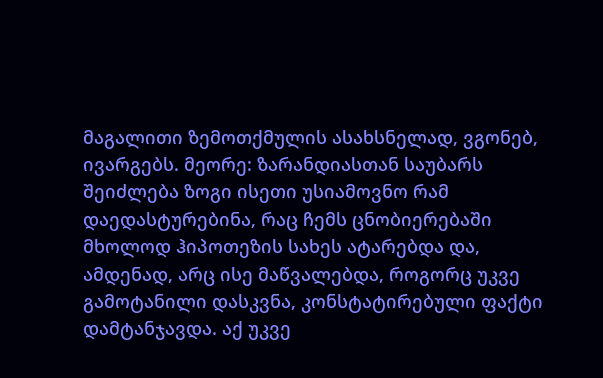მაგალითი ზემოთქმულის ასახსნელად, ვგონებ, ივარგებს. მეორე: ზარანდიასთან საუბარს შეიძლება ზოგი ისეთი უსიამოვნო რამ დაედასტურებინა, რაც ჩემს ცნობიერებაში მხოლოდ ჰიპოთეზის სახეს ატარებდა და, ამდენად, არც ისე მაწვალებდა, როგორც უკვე გამოტანილი დასკვნა, კონსტატირებული ფაქტი დამტანჯავდა. აქ უკვე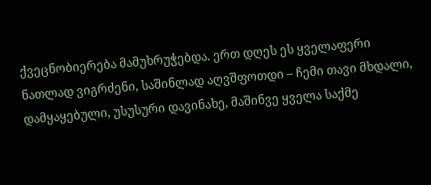ქვეცნობიერება მამუხრუჭებდა. ერთ დღეს ეს ყველაფერი ნათლად ვიგრძენი, საშინლად აღვშფოთდი – ჩემი თავი მხდალი, დამყაყებული, უსუსური დავინახე, მაშინვე ყველა საქმე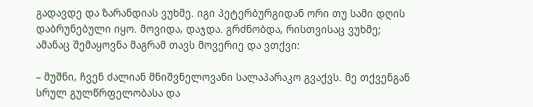გადავდე და ზარანდიას ვუხმე. იგი პეტერბურგიდან ორი თუ სამი დღის დაბრუნებული იყო. მოვიდა, დაჯდა. გრძნობდა, რისთვისაც ვუხმე; ამანაც შემაყოვნა მაგრამ თავს მოვერიე და ვთქვი:

– მუშნი, ჩვენ ძალიან მნიშვნელოვანი სალაპარაკო გვაქვს. მე თქვენგან სრულ გულწრფელობასა და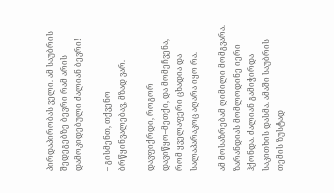პირდაპირობას ველი. ამ საუბრის შედეგებზე ბევრი რამ არის დამოკიდებული ძალიან ბევრი!

– გისმენთ, თქვენო ბრწყინვალებავ, მზად ვარ.

დავფიქრდი, როგორ დავიწყო–მეთქი, და მომეჩვენა, რომ ყველაფერი ცხადია და სალაპარაკოც აღარა იყო რა.

ამ მოსაზრებამ ღიმილი მომგვარა. ზარანდიას მომლოდინე იერი ჰქონდა. ძალიან გამიჭირდა საკითხის დასმა. ამაში საუბრის თემის ზუსტად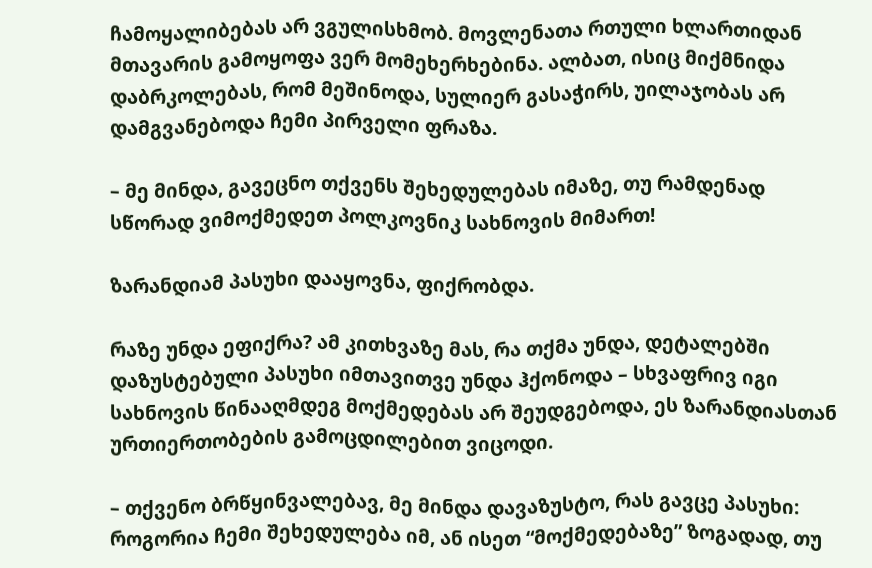ჩამოყალიბებას არ ვგულისხმობ. მოვლენათა რთული ხლართიდან მთავარის გამოყოფა ვერ მომეხერხებინა. ალბათ, ისიც მიქმნიდა დაბრკოლებას, რომ მეშინოდა, სულიერ გასაჭირს, უილაჯობას არ დამგვანებოდა ჩემი პირველი ფრაზა.

– მე მინდა, გავეცნო თქვენს შეხედულებას იმაზე, თუ რამდენად სწორად ვიმოქმედეთ პოლკოვნიკ სახნოვის მიმართ!

ზარანდიამ პასუხი დააყოვნა, ფიქრობდა.

რაზე უნდა ეფიქრა? ამ კითხვაზე მას, რა თქმა უნდა, დეტალებში დაზუსტებული პასუხი იმთავითვე უნდა ჰქონოდა – სხვაფრივ იგი სახნოვის წინააღმდეგ მოქმედებას არ შეუდგებოდა, ეს ზარანდიასთან ურთიერთობების გამოცდილებით ვიცოდი.

– თქვენო ბრწყინვალებავ, მე მინდა დავაზუსტო, რას გავცე პასუხი: როგორია ჩემი შეხედულება იმ, ან ისეთ “მოქმედებაზე” ზოგადად, თუ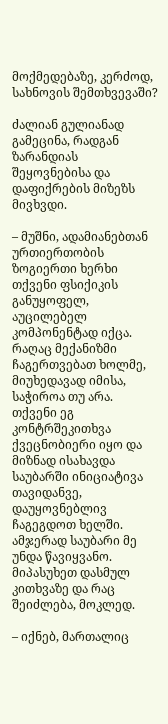მოქმედებაზე, კერძოდ, სახნოვის შემთხვევაში?

ძალიან გულიანად გამეცინა, რადგან ზარანდიას შეყოვნებისა და დაფიქრების მიზეზს მივხვდი.

– მუშნი, ადამიანებთან ურთიერთობის ზოგიერთი ხერხი თქვენი ფსიქიკის განუყოფელ, აუცილებელ კომპონენტად იქცა. რაღაც მექანიზმი ჩაგერთვებათ ხოლმე, მიუხედავად იმისა, საჭიროა თუ არა. თქვენი ეგ კონტრშეკითხვა ქვეცნობიერი იყო და მიზნად ისახავდა საუბარში ინიციატივა თავიდანვე, დაუყოვნებლივ ჩაგეგდოთ ხელში. ამჯერად საუბარი მე უნდა წავიყვანო. მიპასუხეთ დასმულ კითხვაზე და რაც შეიძლება, მოკლედ.

– იქნებ, მართალიც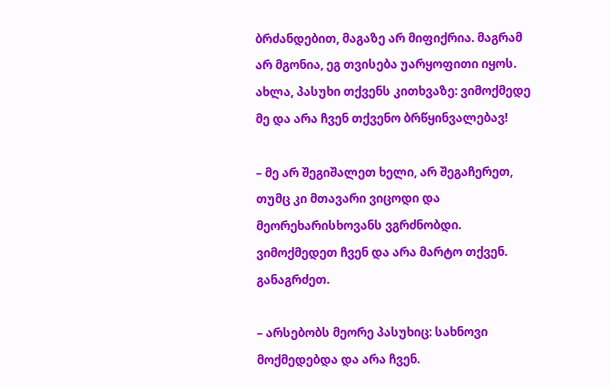ბრძანდებით, მაგაზე არ მიფიქრია. მაგრამ არ მგონია, ეგ თვისება უარყოფითი იყოს. ახლა, პასუხი თქვენს კითხვაზე: ვიმოქმედე მე და არა ჩვენ თქვენო ბრწყინვალებავ!

– მე არ შეგიშალეთ ხელი, არ შეგაჩერეთ, თუმც კი მთავარი ვიცოდი და მეორეხარისხოვანს ვგრძნობდი. ვიმოქმედეთ ჩვენ და არა მარტო თქვენ. განაგრძეთ.

– არსებობს მეორე პასუხიც: სახნოვი მოქმედებდა და არა ჩვენ.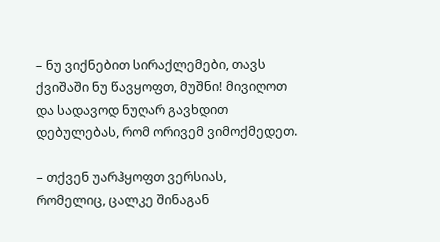– ნუ ვიქნებით სირაქლემები, თავს ქვიშაში ნუ წავყოფთ, მუშნი! მივიღოთ და სადავოდ ნუღარ გავხდით დებულებას, რომ ორივემ ვიმოქმედეთ.

– თქვენ უარჰყოფთ ვერსიას, რომელიც, ცალკე შინაგან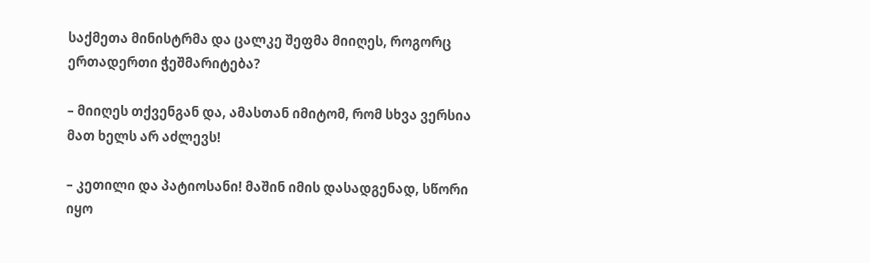საქმეთა მინისტრმა და ცალკე შეფმა მიიღეს, როგორც ერთადერთი ჭეშმარიტება?

– მიიღეს თქვენგან და, ამასთან იმიტომ, რომ სხვა ვერსია მათ ხელს არ აძლევს!

– კეთილი და პატიოსანი! მაშინ იმის დასადგენად, სწორი იყო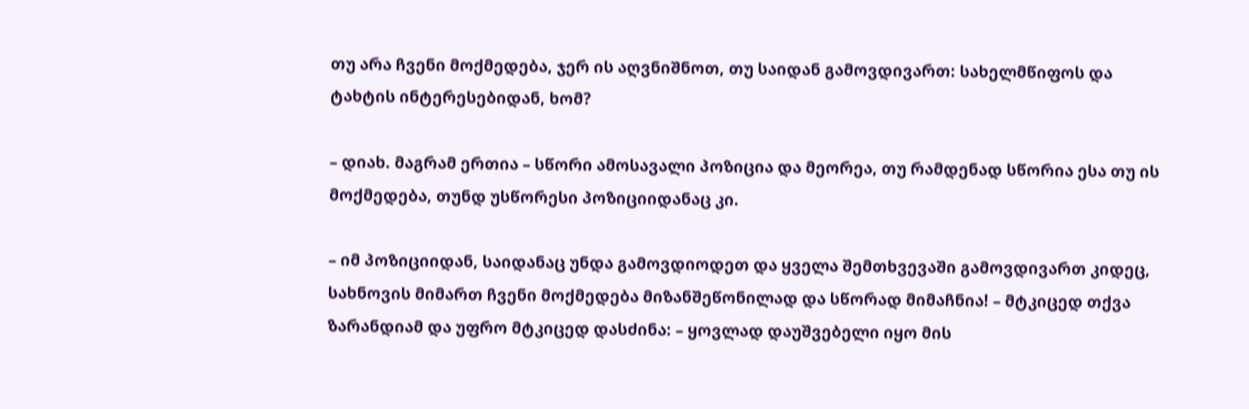თუ არა ჩვენი მოქმედება, ჯერ ის აღვნიშნოთ, თუ საიდან გამოვდივართ: სახელმწიფოს და ტახტის ინტერესებიდან, ხომ?

– დიახ. მაგრამ ერთია – სწორი ამოსავალი პოზიცია და მეორეა, თუ რამდენად სწორია ესა თუ ის მოქმედება, თუნდ უსწორესი პოზიციიდანაც კი.

– იმ პოზიციიდან, საიდანაც უნდა გამოვდიოდეთ და ყველა შემთხვევაში გამოვდივართ კიდეც, სახნოვის მიმართ ჩვენი მოქმედება მიზანშეწონილად და სწორად მიმაჩნია! – მტკიცედ თქვა ზარანდიამ და უფრო მტკიცედ დასძინა: – ყოვლად დაუშვებელი იყო მის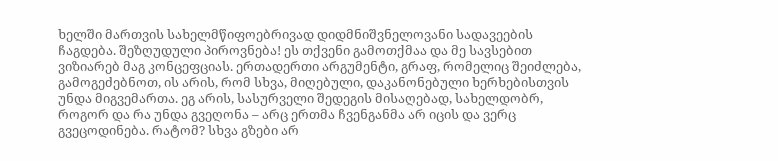ხელში მართვის სახელმწიფოებრივად დიდმნიშვნელოვანი სადავეების ჩაგდება. შეზღუდული პიროვნება! ეს თქვენი გამოთქმაა და მე სავსებით ვიზიარებ მაგ კონცეფციას. ერთადერთი არგუმენტი, გრაფ, რომელიც შეიძლება, გამოგეძებნოთ, ის არის, რომ სხვა, მიღებული, დაკანონებული ხერხებისთვის უნდა მიგვემართა. ეგ არის, სასურველი შედეგის მისაღებად, სახელდობრ, როგორ და რა უნდა გვეღონა – არც ერთმა ჩვენგანმა არ იცის და ვერც გვეცოდინება. რატომ? სხვა გზები არ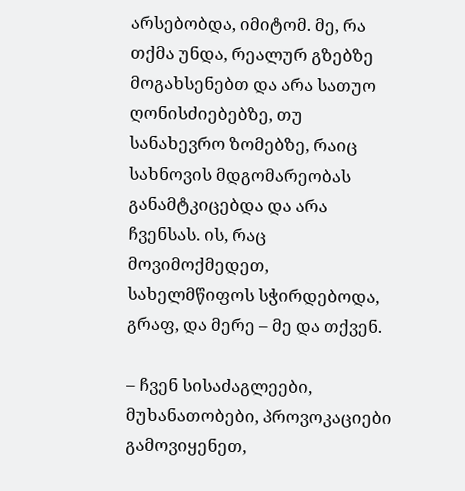არსებობდა, იმიტომ. მე, რა თქმა უნდა, რეალურ გზებზე მოგახსენებთ და არა სათუო ღონისძიებებზე, თუ სანახევრო ზომებზე, რაიც სახნოვის მდგომარეობას განამტკიცებდა და არა ჩვენსას. ის, რაც მოვიმოქმედეთ, სახელმწიფოს სჭირდებოდა, გრაფ, და მერე – მე და თქვენ.

– ჩვენ სისაძაგლეები, მუხანათობები, პროვოკაციები გამოვიყენეთ,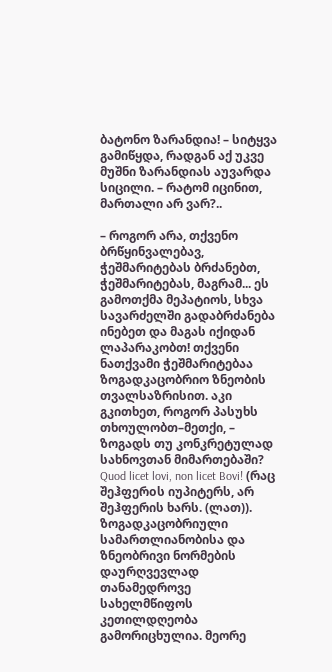ბატონო ზარანდია! – სიტყვა გამიწყდა, რადგან აქ უკვე მუშნი ზარანდიას აუვარდა სიცილი. – რატომ იცინით, მართალი არ ვარ?..

– როგორ არა, თქვენო ბრწყინვალებავ, ჭეშმარიტებას ბრძანებთ, ჭეშმარიტებას, მაგრამ... ეს გამოთქმა მეპატიოს, სხვა სავარძელში გადაბრძანება ინებეთ და მაგას იქიდან ლაპარაკობთ! თქვენი ნათქვამი ჭეშმარიტებაა ზოგადკაცობრიო ზნეობის თვალსაზრისით. აკი გკითხეთ, როგორ პასუხს თხოულობთ–მეთქი, – ზოგადს თუ კონკრეტულად სახნოვთან მიმართებაში? Quod licet lovi, non licet Bovi! (რაც შეჰფერoს იუპიტერს, არ შეჰფერის ხარს. (ლათ)). ზოგადკაცობრიული სამართლიანობისა და ზნეობრივი ნორმების დაურღვევლად თანამედროვე სახელმწიფოს კეთილდღეობა გამორიცხულია. მეორე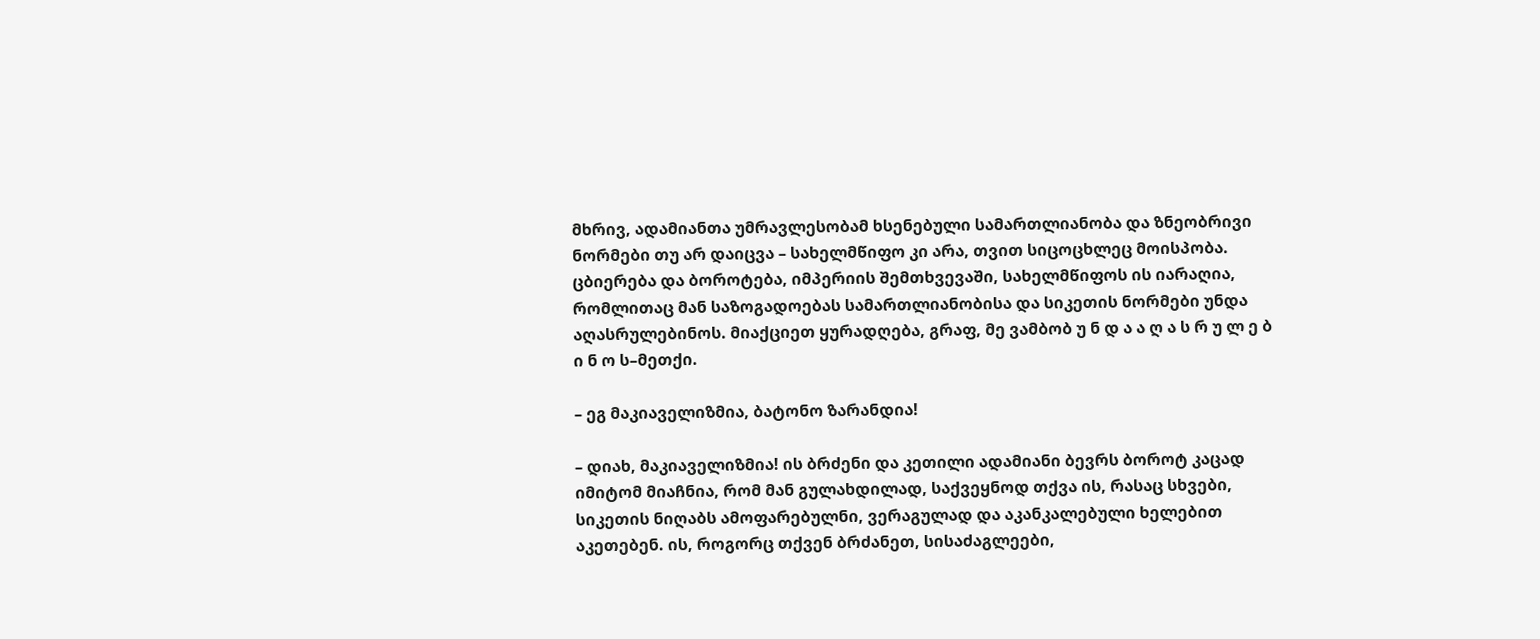მხრივ, ადამიანთა უმრავლესობამ ხსენებული სამართლიანობა და ზნეობრივი ნორმები თუ არ დაიცვა – სახელმწიფო კი არა, თვით სიცოცხლეც მოისპობა. ცბიერება და ბოროტება, იმპერიის შემთხვევაში, სახელმწიფოს ის იარაღია, რომლითაც მან საზოგადოებას სამართლიანობისა და სიკეთის ნორმები უნდა აღასრულებინოს. მიაქციეთ ყურადღება, გრაფ, მე ვამბობ უ ნ დ ა ა ღ ა ს რ უ ლ ე ბ ი ნ ო ს–მეთქი.

– ეგ მაკიაველიზმია, ბატონო ზარანდია!

– დიახ, მაკიაველიზმია! ის ბრძენი და კეთილი ადამიანი ბევრს ბოროტ კაცად იმიტომ მიაჩნია, რომ მან გულახდილად, საქვეყნოდ თქვა ის, რასაც სხვები, სიკეთის ნიღაბს ამოფარებულნი, ვერაგულად და აკანკალებული ხელებით აკეთებენ. ის, როგორც თქვენ ბრძანეთ, სისაძაგლეები,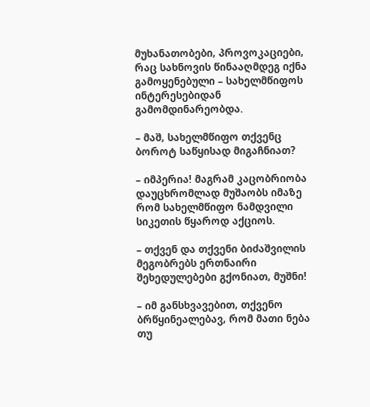მუხანათობები, პროვოკაციები, რაც სახნოვის წინააღმდეგ იქნა გამოყენებული – სახელმწიფოს ინტერესებიდან გამომდინარეობდა.

– მაშ, სახელმწიფო თქვენც ბოროტ საწყისად მიგაჩნიათ?

– იმპერია! მაგრამ კაცობრიობა დაუცხრომლად მუშაობს იმაზე რომ სახელმწიფო ნამდვილი სიკეთის წყაროდ აქციოს.

– თქვენ და თქვენი ბიძაშვილის მეგობრებს ერთნაირი შეხედულებები გქონიათ, მუშნი!

– იმ განსხვავებით, თქვენო ბრწყინეალებავ, რომ მათი ნება თუ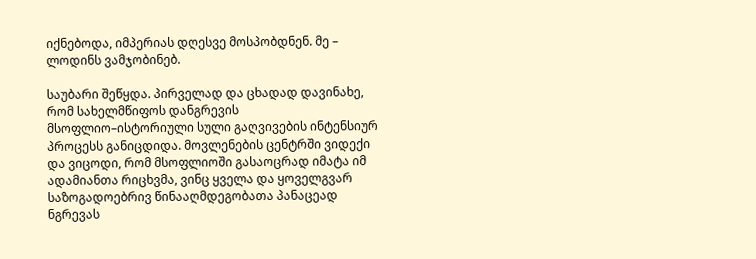იქნებოდა, იმპერიას დღესვე მოსპობდნენ. მე – ლოდინს ვამჯობინებ.

საუბარი შეწყდა. პირველად და ცხადად დავინახე, რომ სახელმწიფოს დანგრევის მსოფლიო–ისტორიული სული გაღვივების ინტენსიურ პროცესს განიცდიდა. მოვლენების ცენტრში ვიდექი და ვიცოდი, რომ მსოფლიოში გასაოცრად იმატა იმ ადამიანთა რიცხვმა, ვინც ყველა და ყოველგვარ საზოგადოებრივ წინააღმდეგობათა პანაცეად ნგრევას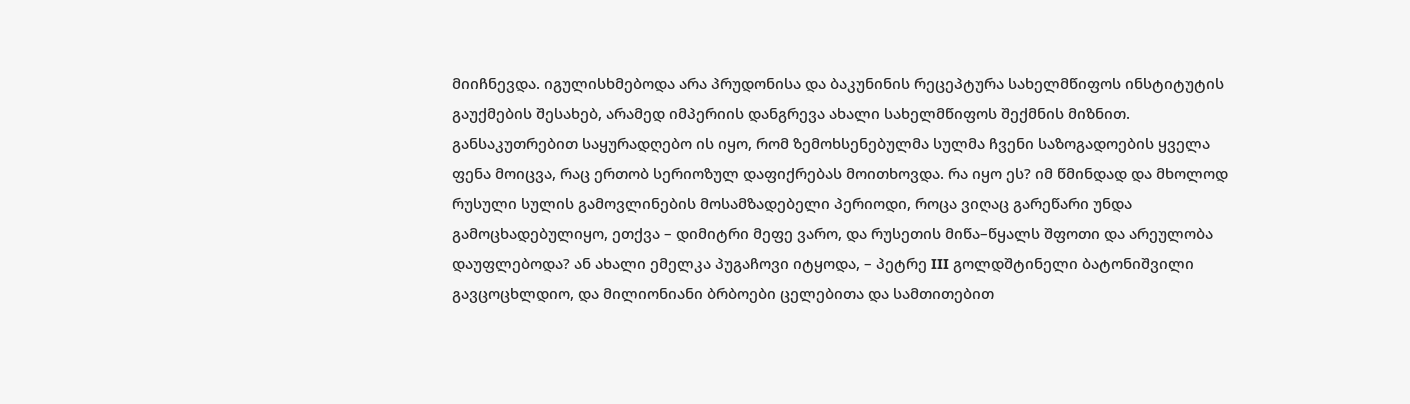მიიჩნევდა. იგულისხმებოდა არა პრუდონისა და ბაკუნინის რეცეპტურა სახელმწიფოს ინსტიტუტის გაუქმების შესახებ, არამედ იმპერიის დანგრევა ახალი სახელმწიფოს შექმნის მიზნით. განსაკუთრებით საყურადღებო ის იყო, რომ ზემოხსენებულმა სულმა ჩვენი საზოგადოების ყველა ფენა მოიცვა, რაც ერთობ სერიოზულ დაფიქრებას მოითხოვდა. რა იყო ეს? იმ წმინდად და მხოლოდ რუსული სულის გამოვლინების მოსამზადებელი პერიოდი, როცა ვიღაც გარეწარი უნდა გამოცხადებულიყო, ეთქვა – დიმიტრი მეფე ვარო, და რუსეთის მიწა–წყალს შფოთი და არეულობა დაუფლებოდა? ან ახალი ემელკა პუგაჩოვი იტყოდა, – პეტრე III გოლდშტინელი ბატონიშვილი გავცოცხლდიო, და მილიონიანი ბრბოები ცელებითა და სამთითებით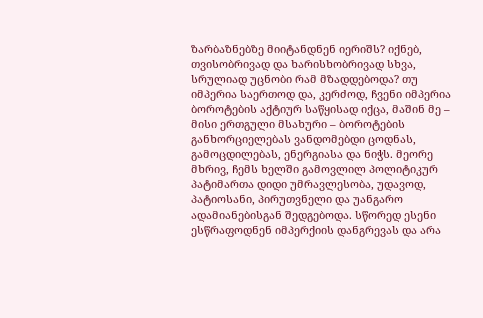ზარბაზნებზე მიიტანდნენ იერიშს? იქნებ, თვისობრივად და ხარისხობრივად სხვა, სრულიად უცნობი რამ მზადდებოდა? თუ იმპერია საერთოდ და, კერძოდ, ჩვენი იმპერია ბოროტების აქტიურ საწყისად იქცა, მაშინ მე – მისი ერთგული მსახური – ბოროტების განხორციელებას ვანდომებდი ცოდნას, გამოცდილებას, ენერგიასა და ნიჭს. მეორე მხრივ, ჩემს ხელში გამოვლილ პოლიტიკურ პატიმართა დიდი უმრავლესობა, უდავოდ, პატიოსანი, პირუთვნელი და უანგარო ადამიანებისგან შედგებოდა. სწორედ ესენი ესწრაფოდნენ იმპერქიის დანგრევას და არა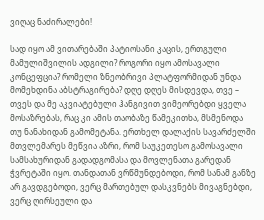ვიღაც ნაძირალები!

სად იყო ამ ვითარებაში პატიოსანი კაცის, ერთგული მამულიშვილის ადგილი? როგორი იყო ამოსავალი კონცეფცია? რომელი ზნეობრივი პლატფორმიდან უნდა მომეხდინა აბსტრაგირება? დღე დღეს მისდევდა, თვე – თვეს და მე აკვიატებული ჰანგივით ვიმეორებდი ყველა მოსაზრებას, რაც კი ამის თაობაზე წამეკითხა, მსმენოდა თუ ნანახიდან გამომეტანა. ერთხელ დალაქის სავარძელში მთვლემარეს მეწვია აზრი, რომ საუკეთესო გამოსავალი სამსახურიდან გადადგომასა და მოვლენათა გარედან ჭვრეტაში იყო. თანდათან ვრწმუნდებოდი, რომ სანამ განზე არ გავდგებოდი, ვერც მართებულ დასკვნებს მივაგნებდი, ვერც ღირსეული და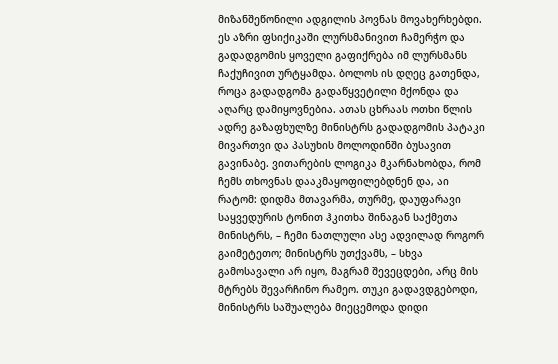მიზანშეწონილი ადგილის პოვნას მოვახერხებდი. ეს აზრი ფსიქიკაში ლურსმანივით ჩამერჭო და გადადგომის ყოველი გაფიქრება იმ ლურსმანს ჩაქუჩივით ურტყამდა. ბოლოს ის დღეც გათენდა, როცა გადადგომა გადაწყვეტილი მქონდა და აღარც დამიყოვნებია. ათას ცხრაას ოთხი წლის ადრე გაზაფხულზე მინისტრს გადადგომის პატაკი მივართვი და პასუხის მოლოდინში ბუსავით გავინაბე. ვითარების ლოგიკა მკარნახობდა, რომ ჩემს თხოვნას დააკმაყოფილებდნენ და, აი რატომ: დიდმა მთავარმა, თურმე, დაუფარავი საყვედურის ტონით ჰკითხა შინაგან საქმეთა მინისტრს, – ჩემი ნათლული ასე ადვილად როგორ გაიმეტეთო; მინისტრს უთქვამს, – სხვა გამოსავალი არ იყო, მაგრამ შევეცდები, არც მის მტრებს შევარჩინო რამეო. თუკი გადავდგებოდი, მინისტრს საშუალება მიეცემოდა დიდი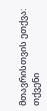მთავრისთვის ეთქვა: თქვენი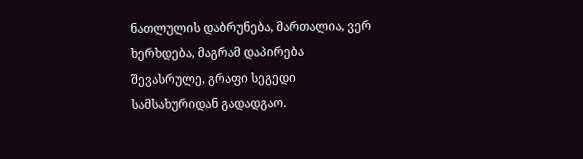ნათლულის დაბრუნება, მართალია, ვერ ხერხდება, მაგრამ დაპირება შევასრულე, გრაფი სეგედი სამსახურიდან გადადგაო.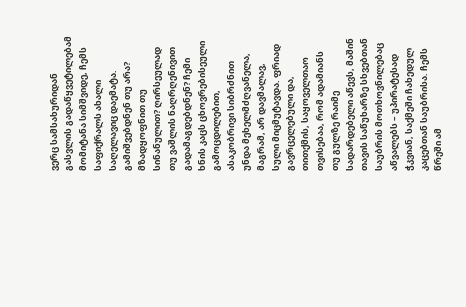ვერც სამსახურიდან გასვლის გადაწყვეტილებამ მომიტანა სიმშვიდე, ჩემს საფიქრალს ახალი საღელავიც დაემატა. გამიშვებდნენ თუ არა? მზადყოფნით თუ სინანულით? ღირსეულად თუ ვაშლის ნაღრღენივით გადამაგდებდნენ? ჩემი ხნის კაცს ცხოვრებისეული გამოცდილებით, ასაკობრივი სიბრძნით უნდა მეხელმძღვანელა, მაგრამ, არ დავმალავ, სული მიცმუტავდა. ფრიად გავრცელებული და, თითქმის, საყოველთაო თვისებაა, რომ ადამიანს თუ გულზე რაიმე სადარდებელი აწევს, მაშინ თავის საწუხარზე სხვებთან საუბრის მოთხოვნილებაც აწვალებს – უპირატესად ჭკვიან, საქმეში ჩახედულ კაცებთან საუბრისა. ჩემს წრეში ამ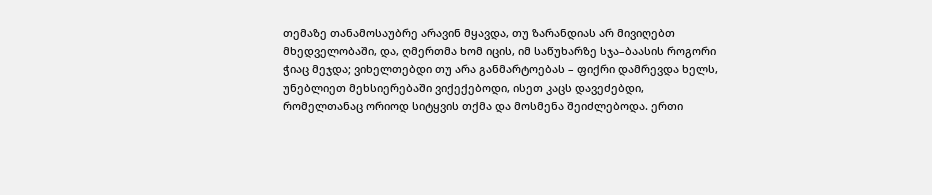თემაზე თანამოსაუბრე არავინ მყავდა, თუ ზარანდიას არ მივიღებთ მხედველობაში, და, ღმერთმა ხომ იცის, იმ საწუხარზე სჯა–ბაასის როგორი ჭიაც მეჯდა; ვიხელთებდი თუ არა განმარტოებას – ფიქრი დამრევდა ხელს, უნებლიეთ მეხსიერებაში ვიქექებოდი, ისეთ კაცს დავეძებდი, რომელთანაც ორიოდ სიტყვის თქმა და მოსმენა შეიძლებოდა. ერთი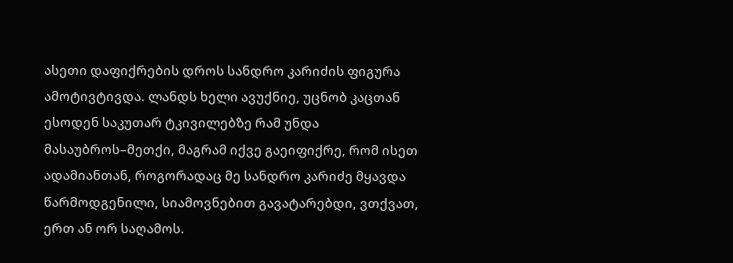ასეთი დაფიქრების დროს სანდრო კარიძის ფიგურა ამოტივტივდა. ლანდს ხელი ავუქნიე, უცნობ კაცთან ესოდენ საკუთარ ტკივილებზე რამ უნდა მასაუბროს–მეთქი, მაგრამ იქვე გაეიფიქრე, რომ ისეთ ადამიანთან, როგორადაც მე სანდრო კარიძე მყავდა წარმოდგენილი, სიამოვნებით გავატარებდი, ვთქვათ, ერთ ან ორ საღამოს.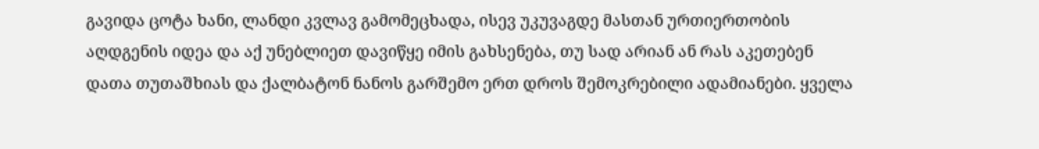გავიდა ცოტა ხანი, ლანდი კვლავ გამომეცხადა, ისევ უკუვაგდე მასთან ურთიერთობის აღდგენის იდეა და აქ უნებლიეთ დავიწყე იმის გახსენება, თუ სად არიან ან რას აკეთებენ დათა თუთაშხიას და ქალბატონ ნანოს გარშემო ერთ დროს შემოკრებილი ადამიანები. ყველა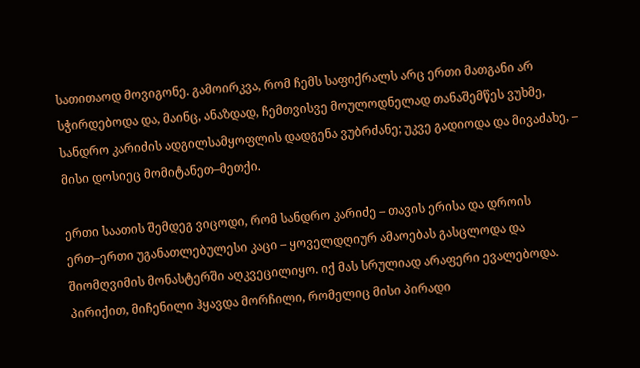სათითაოდ მოვიგონე. გამოირკვა, რომ ჩემს საფიქრალს არც ერთი მათგანი არ სჭირდებოდა და, მაინც, ანაზდად, ჩემთვისვე მოულოდნელად თანაშემწეს ვუხმე, სანდრო კარიძის ადგილსამყოფლის დადგენა ვუბრძანე; უკვე გადიოდა და მივაძახე, – მისი დოსიეც მომიტანეთ–მეთქი.

ერთი საათის შემდეგ ვიცოდი, რომ სანდრო კარიძე – თავის ერისა და დროის ერთ–ერთი უგანათლებულესი კაცი – ყოველდღიურ ამაოებას გასცლოდა და შიომღვიმის მონასტერში აღკვეცილიყო. იქ მას სრულიად არაფერი ევალებოდა. პირიქით, მიჩენილი ჰყავდა მორჩილი, რომელიც მისი პირადი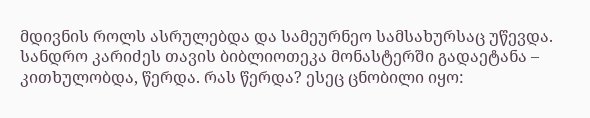მდივნის როლს ასრულებდა და სამეურნეო სამსახურსაც უწევდა. სანდრო კარიძეს თავის ბიბლიოთეკა მონასტერში გადაეტანა – კითხულობდა, წერდა. რას წერდა? ესეც ცნობილი იყო: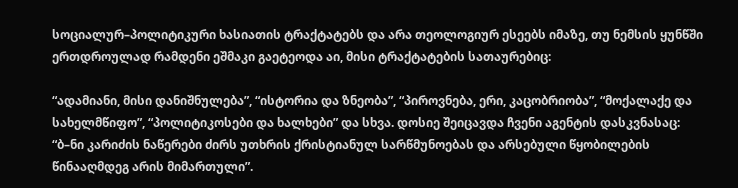სოციალურ–პოლიტიკური ხასიათის ტრაქტატებს და არა თეოლოგიურ ესეებს იმაზე, თუ ნემსის ყუნწში ერთდროულად რამდენი ეშმაკი გაეტეოდა აი, მისი ტრაქტატების სათაურებიც:

“ადამიანი, მისი დანიშნულება”, “ისტორია და ზნეობა”, “პიროვნება, ერი, კაცობრიობა”, “მოქალაქე და სახელმწიფო”, “პოლიტიკოსები და ხალხები” და სხვა. დოსიე შეიცავდა ჩვენი აგენტის დასკვნასაც: “ბ–ნი კარიძის ნაწერები ძირს უთხრის ქრისტიანულ სარწმუნოებას და არსებული წყობილების წინააღმდეგ არის მიმართული”.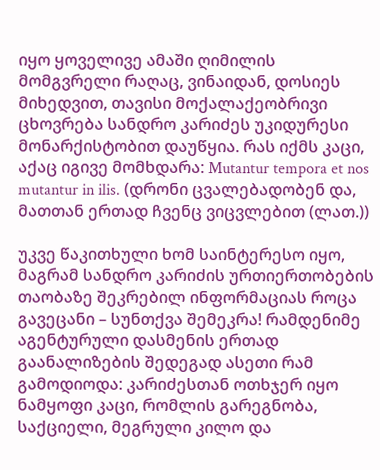იყო ყოველივე ამაში ღიმილის მომგვრელი რაღაც, ვინაიდან, დოსიეს მიხედვით, თავისი მოქალაქეობრივი ცხოვრება სანდრო კარიძეს უკიდურესი მონარქისტობით დაუწყია. რას იქმს კაცი, აქაც იგივე მომხდარა: Mutantur tempora et nos mutantur in ilis. (დრონი ცვალებადობენ და, მათთან ერთად ჩვენც ვიცვლებით (ლათ.))

უკვე წაკითხული ხომ საინტერესო იყო, მაგრამ სანდრო კარიძის ურთიერთობების თაობაზე შეკრებილ ინფორმაციას როცა გავეცანი – სუნთქვა შემეკრა! რამდენიმე აგენტურული დასმენის ერთად გაანალიზების შედეგად ასეთი რამ გამოდიოდა: კარიძესთან ოთხჯერ იყო ნამყოფი კაცი, რომლის გარეგნობა, საქციელი, მეგრული კილო და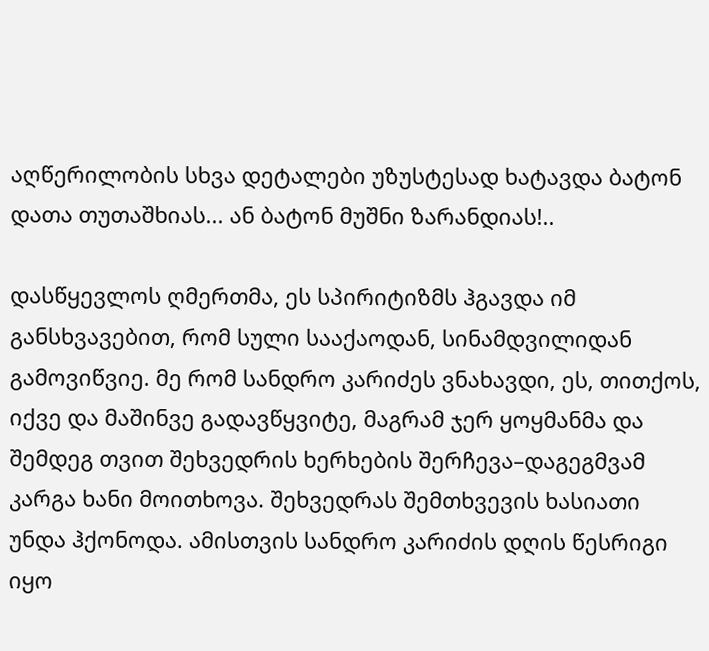აღწერილობის სხვა დეტალები უზუსტესად ხატავდა ბატონ დათა თუთაშხიას... ან ბატონ მუშნი ზარანდიას!..

დასწყევლოს ღმერთმა, ეს სპირიტიზმს ჰგავდა იმ განსხვავებით, რომ სული სააქაოდან, სინამდვილიდან გამოვიწვიე. მე რომ სანდრო კარიძეს ვნახავდი, ეს, თითქოს, იქვე და მაშინვე გადავწყვიტე, მაგრამ ჯერ ყოყმანმა და შემდეგ თვით შეხვედრის ხერხების შერჩევა–დაგეგმვამ კარგა ხანი მოითხოვა. შეხვედრას შემთხვევის ხასიათი უნდა ჰქონოდა. ამისთვის სანდრო კარიძის დღის წესრიგი იყო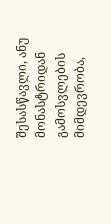შესასწავლი, ანუ მონასტრიდან გამოსვლების მიმდევრობა,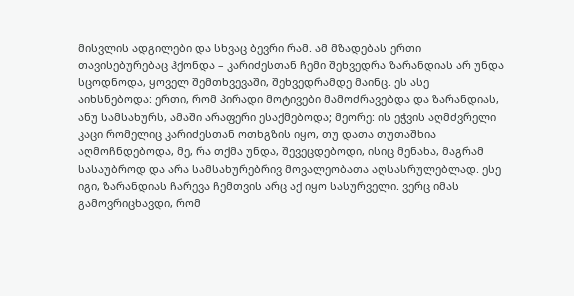მისვლის ადგილები და სხვაც ბევრი რამ. ამ მზადებას ერთი თავისებურებაც ჰქონდა – კარიძესთან ჩემი შეხვედრა ზარანდიას არ უნდა სცოდნოდა, ყოველ შემთხვევაში, შეხვედრამდე მაინც. ეს ასე აიხსნებოდა: ერთი, რომ პირადი მოტივები მამოძრავებდა და ზარანდიას, ანუ სამსახურს, ამაში არაფერი ესაქმებოდა; მეორე: ის ეჭვის აღმძვრელი კაცი რომელიც კარიძესთან ოთხგზის იყო, თუ დათა თუთაშხია აღმოჩნდებოდა, მე, რა თქმა უნდა, შევეცდებოდი, ისიც მენახა, მაგრამ სასაუბროდ და არა სამსახურებრივ მოვალეობათა აღსასრულებლად. ესე იგი, ზარანდიას ჩარევა ჩემთვის არც აქ იყო სასურველი. ვერც იმას გამოვრიცხავდი, რომ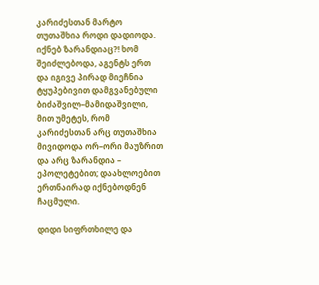კარიძესთან მარტო თუთაშხია როდი დადიოდა. იქნებ ზარანდიაც?! ხომ შეიძლებოდა, აგენტს ერთ და იგივე პირად მიეჩნია ტყუპებივით დამგვანებული ბიძაშვილ–მამიდაშვილი, მით უმეტეს, რომ კარიძესთან არც თუთაშხია მივიდოდა ორ–ორი მაუზრით და არც ზარანდია – ეპოლეტებით; დაახლოებით ერთნაირად იქნებოდნენ ჩაცმული.

დიდი სიფრთხილე და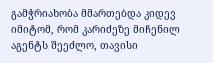გამჭრიახობა მმართებდა კიდევ იმიტომ, რომ კარიძეზე მიჩენილ აგენტს შეეძლო, თავისი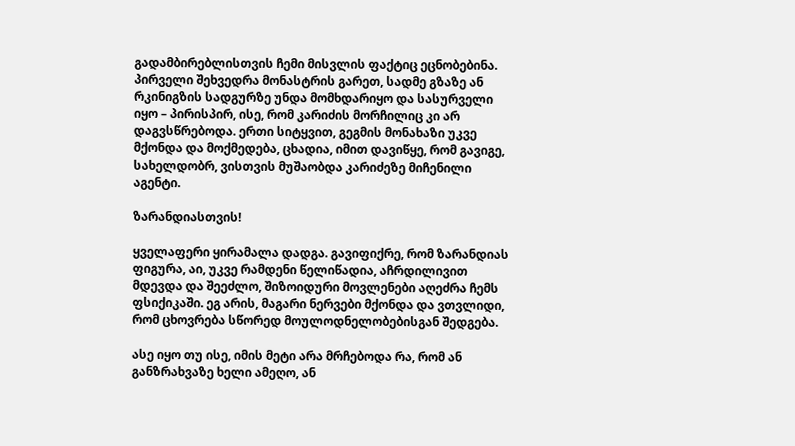გადამბირებლისთვის ჩემი მისვლის ფაქტიც ეცნობებინა. პირველი შეხვედრა მონასტრის გარეთ, სადმე გზაზე ან რკინიგზის სადგურზე უნდა მომხდარიყო და სასურველი იყო – პირისპირ, ისე, რომ კარიძის მორჩილიც კი არ დაგვსწრებოდა. ერთი სიტყვით, გეგმის მონახაზი უკვე მქონდა და მოქმედება, ცხადია, იმით დავიწყე, რომ გავიგე, სახელდობრ, ვისთვის მუშაობდა კარიძეზე მიჩენილი აგენტი.

ზარანდიასთვის!

ყველაფერი ყირამალა დადგა. გავიფიქრე, რომ ზარანდიას ფიგურა, აი, უკვე რამდენი წელიწადია, აჩრდილივით მდევდა და შეეძლო, შიზოიდური მოვლენები აღეძრა ჩემს ფსიქიკაში. ეგ არის, მაგარი ნერვები მქონდა და ვთვლიდი, რომ ცხოვრება სწორედ მოულოდნელობებისგან შედგება.

ასე იყო თუ ისე, იმის მეტი არა მრჩებოდა რა, რომ ან განზრახვაზე ხელი ამეღო, ან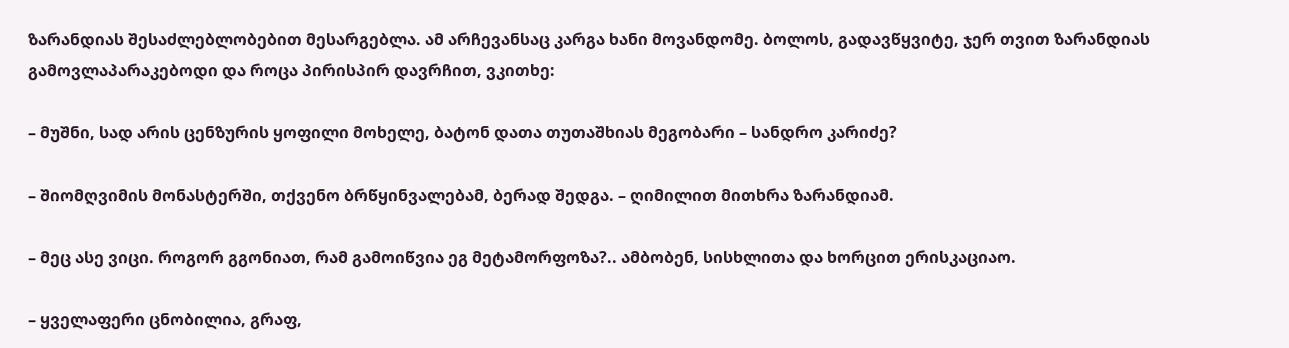ზარანდიას შესაძლებლობებით მესარგებლა. ამ არჩევანსაც კარგა ხანი მოვანდომე. ბოლოს, გადავწყვიტე, ჯერ თვით ზარანდიას გამოვლაპარაკებოდი და როცა პირისპირ დავრჩით, ვკითხე:

– მუშნი, სად არის ცენზურის ყოფილი მოხელე, ბატონ დათა თუთაშხიას მეგობარი – სანდრო კარიძე?

– შიომღვიმის მონასტერში, თქვენო ბრწყინვალებამ, ბერად შედგა. – ღიმილით მითხრა ზარანდიამ.

– მეც ასე ვიცი. როგორ გგონიათ, რამ გამოიწვია ეგ მეტამორფოზა?.. ამბობენ, სისხლითა და ხორცით ერისკაციაო.

– ყველაფერი ცნობილია, გრაფ,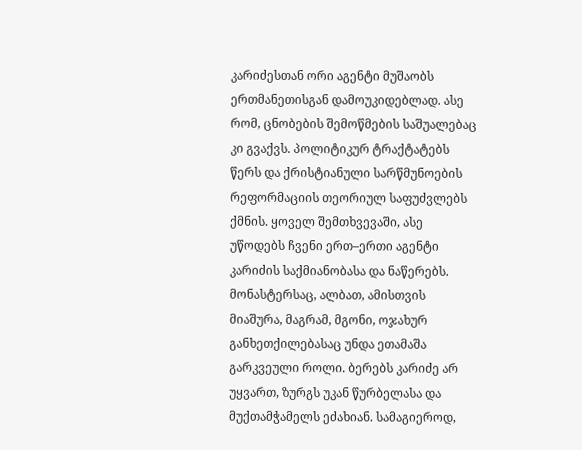კარიძესთან ორი აგენტი მუშაობს ერთმანეთისგან დამოუკიდებლად. ასე რომ, ცნობების შემოწმების საშუალებაც კი გვაქვს. პოლიტიკურ ტრაქტატებს წერს და ქრისტიანული სარწმუნოების რეფორმაციის თეორიულ საფუძვლებს ქმნის. ყოველ შემთხვევაში, ასე უწოდებს ჩვენი ერთ–ერთი აგენტი კარიძის საქმიანობასა და ნაწერებს. მონასტერსაც, ალბათ, ამისთვის მიაშურა, მაგრამ, მგონი, ოჯახურ განხეთქილებასაც უნდა ეთამაშა გარკვეული როლი. ბერებს კარიძე არ უყვართ, ზურგს უკან წურბელასა და მუქთამჭამელს ეძახიან. სამაგიეროდ,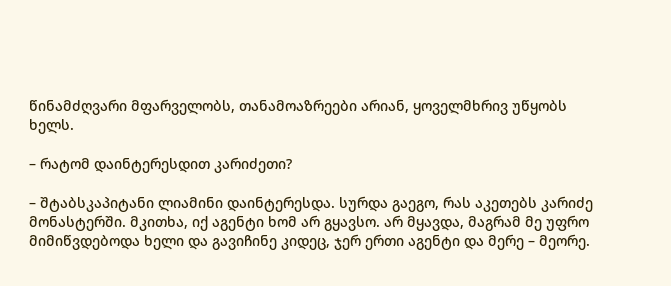წინამძღვარი მფარველობს, თანამოაზრეები არიან, ყოველმხრივ უწყობს ხელს.

– რატომ დაინტერესდით კარიძეთი?

– შტაბსკაპიტანი ლიამინი დაინტერესდა. სურდა გაეგო, რას აკეთებს კარიძე მონასტერში. მკითხა, იქ აგენტი ხომ არ გყავსო. არ მყავდა, მაგრამ მე უფრო მიმიწვდებოდა ხელი და გავიჩინე კიდეც, ჯერ ერთი აგენტი და მერე – მეორე.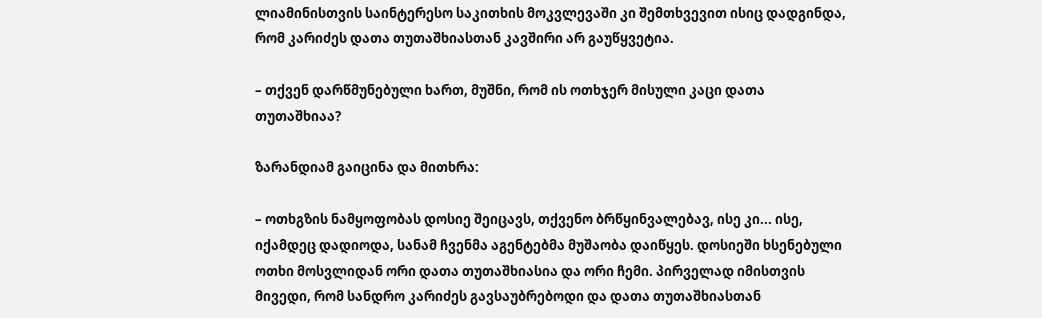ლიამინისთვის საინტერესო საკითხის მოკვლევაში კი შემთხვევით ისიც დადგინდა, რომ კარიძეს დათა თუთაშხიასთან კავშირი არ გაუწყვეტია.

– თქვენ დარწმუნებული ხართ, მუშნი, რომ ის ოთხჯერ მისული კაცი დათა თუთაშხიაა?

ზარანდიამ გაიცინა და მითხრა:

– ოთხგზის ნამყოფობას დოსიე შეიცავს, თქვენო ბრწყინვალებავ, ისე კი... ისე, იქამდეც დადიოდა, სანამ ჩვენმა აგენტებმა მუშაობა დაიწყეს. დოსიეში ხსენებული ოთხი მოსვლიდან ორი დათა თუთაშხიასია და ორი ჩემი. პირველად იმისთვის მივედი, რომ სანდრო კარიძეს გავსაუბრებოდი და დათა თუთაშხიასთან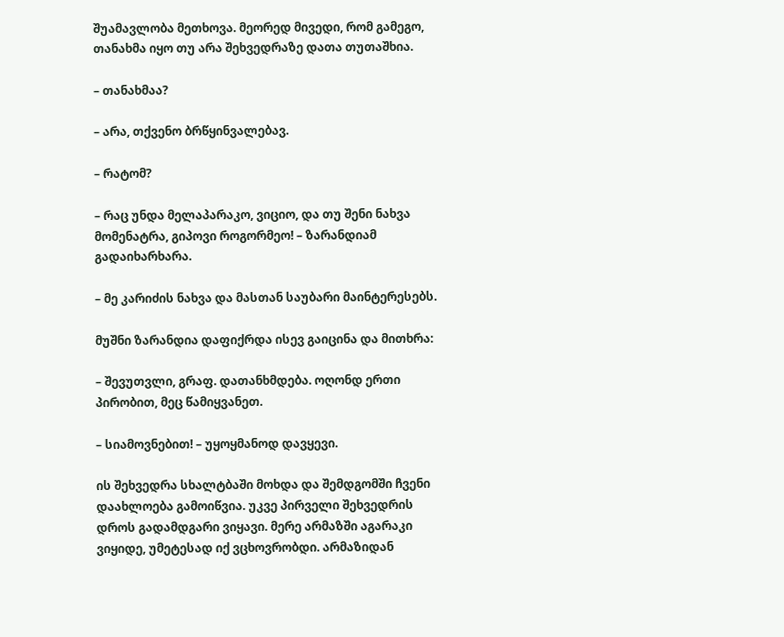შუამავლობა მეთხოვა. მეორედ მივედი, რომ გამეგო, თანახმა იყო თუ არა შეხვედრაზე დათა თუთაშხია.

– თანახმაა?

– არა, თქვენო ბრწყინვალებავ.

– რატომ?

– რაც უნდა მელაპარაკო, ვიციო, და თუ შენი ნახვა მომენატრა, გიპოვი როგორმეო! – ზარანდიამ გადაიხარხარა.

– მე კარიძის ნახვა და მასთან საუბარი მაინტერესებს.

მუშნი ზარანდია დაფიქრდა ისევ გაიცინა და მითხრა:

– შევუთვლი, გრაფ. დათანხმდება. ოღონდ ერთი პირობით, მეც წამიყვანეთ.

– სიამოვნებით! – უყოყმანოდ დავყევი.

ის შეხვედრა სხალტბაში მოხდა და შემდგომში ჩვენი დაახლოება გამოიწვია. უკვე პირველი შეხვედრის დროს გადამდგარი ვიყავი. მერე არმაზში აგარაკი ვიყიდე, უმეტესად იქ ვცხოვრობდი. არმაზიდან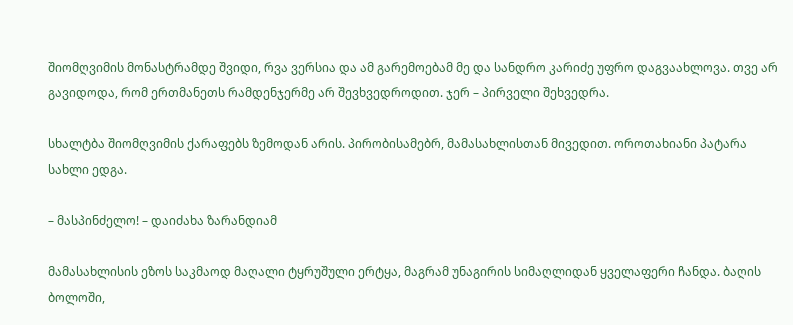შიომღვიმის მონასტრამდე შვიდი, რვა ვერსია და ამ გარემოებამ მე და სანდრო კარიძე უფრო დაგვაახლოვა. თვე არ გავიდოდა, რომ ერთმანეთს რამდენჯერმე არ შევხვედროდით. ჯერ – პირველი შეხვედრა.

სხალტბა შიომღვიმის ქარაფებს ზემოდან არის. პირობისამებრ, მამასახლისთან მივედით. ოროთახიანი პატარა სახლი ედგა.

– მასპინძელო! – დაიძახა ზარანდიამ

მამასახლისის ეზოს საკმაოდ მაღალი ტყრუშული ერტყა, მაგრამ უნაგირის სიმაღლიდან ყველაფერი ჩანდა. ბაღის ბოლოში,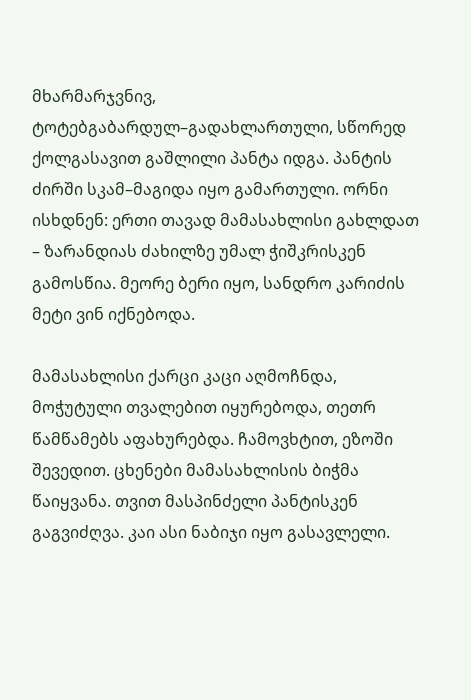მხარმარჯვნივ, ტოტებგაბარდულ–გადახლართული, სწორედ ქოლგასავით გაშლილი პანტა იდგა. პანტის ძირში სკამ–მაგიდა იყო გამართული. ორნი ისხდნენ: ერთი თავად მამასახლისი გახლდათ – ზარანდიას ძახილზე უმალ ჭიშკრისკენ გამოსწია. მეორე ბერი იყო, სანდრო კარიძის მეტი ვინ იქნებოდა.

მამასახლისი ქარცი კაცი აღმოჩნდა, მოჭუტული თვალებით იყურებოდა, თეთრ წამწამებს აფახურებდა. ჩამოვხტით, ეზოში შევედით. ცხენები მამასახლისის ბიჭმა წაიყვანა. თვით მასპინძელი პანტისკენ გაგვიძღვა. კაი ასი ნაბიჯი იყო გასავლელი.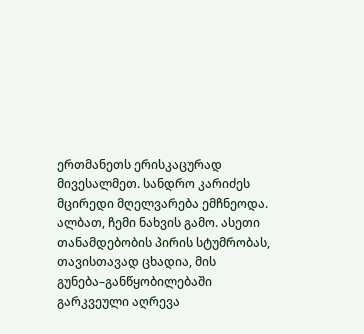ერთმანეთს ერისკაცურად მივესალმეთ. სანდრო კარიძეს მცირედი მღელვარება ემჩნეოდა. ალბათ, ჩემი ნახვის გამო. ასეთი თანამდებობის პირის სტუმრობას, თავისთავად ცხადია, მის გუნება–განწყობილებაში გარკვეული აღრევა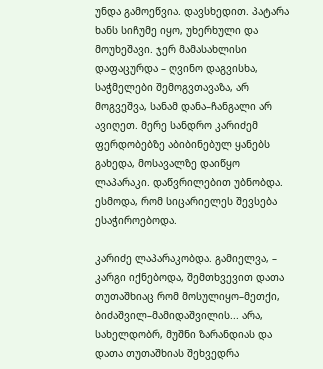უნდა გამოეწვია. დავსხედით. პატარა ხანს სიჩუმე იყო, უხერხული და მოუხეშავი. ჯერ მამასახლისი დაფაცურდა – ღვინო დაგვისხა, საჭმელები შემოგვთავაზა, არ მოგვეშვა, სანამ დანა–ჩანგალი არ ავიღეთ. მერე სანდრო კარიძემ ფერდობებზე აბიბინებულ ყანებს გახედა, მოსავალზე დაიწყო ლაპარაკი. დაწვრილებით უბნობდა. ესმოდა, რომ სიცარიელეს შევსება ესაჭიროებოდა.

კარიძე ლაპარაკობდა. გამიელვა, – კარგი იქნებოდა, შემთხვევით დათა თუთაშხიაც რომ მოსულიყო–მეთქი, ბიძაშვილ–მამიდაშვილის... არა, სახელდობრ, მუშნი ზარანდიას და დათა თუთაშხიას შეხვედრა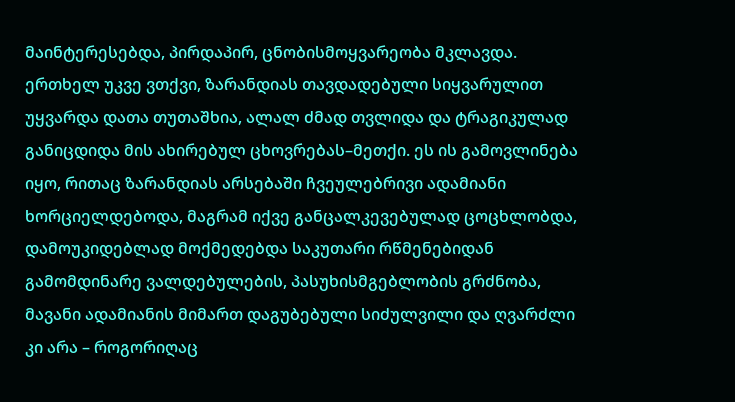მაინტერესებდა, პირდაპირ, ცნობისმოყვარეობა მკლავდა. ერთხელ უკვე ვთქვი, ზარანდიას თავდადებული სიყვარულით უყვარდა დათა თუთაშხია, ალალ ძმად თვლიდა და ტრაგიკულად განიცდიდა მის ახირებულ ცხოვრებას–მეთქი. ეს ის გამოვლინება იყო, რითაც ზარანდიას არსებაში ჩვეულებრივი ადამიანი ხორციელდებოდა, მაგრამ იქვე განცალკევებულად ცოცხლობდა, დამოუკიდებლად მოქმედებდა საკუთარი რწმენებიდან გამომდინარე ვალდებულების, პასუხისმგებლობის გრძნობა, მავანი ადამიანის მიმართ დაგუბებული სიძულვილი და ღვარძლი კი არა – როგორიღაც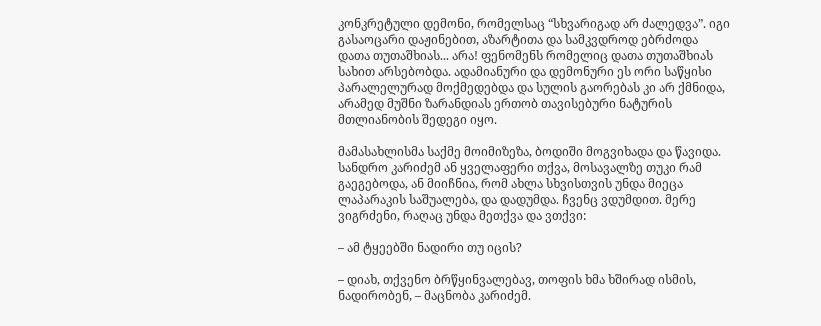კონკრეტული დემონი, რომელსაც “სხვარიგად არ ძალედვა”. იგი გასაოცარი დაჟინებით, აზარტითა და სამკვდროდ ებრძოდა დათა თუთაშხიას... არა! ფენომენს რომელიც დათა თუთაშხიას სახით არსებობდა. ადამიანური და დემონური ეს ორი საწყისი პარალელურად მოქმედებდა და სულის გაორებას კი არ ქმნიდა, არამედ მუშნი ზარანდიას ერთობ თავისებური ნატურის მთლიანობის შედეგი იყო.

მამასახლისმა საქმე მოიმიზეზა, ბოდიში მოგვიხადა და წავიდა. სანდრო კარიძემ ან ყველაფერი თქვა, მოსავალზე თუკი რამ გაეგებოდა, ან მიიჩნია, რომ ახლა სხვისთვის უნდა მიეცა ლაპარაკის საშუალება, და დადუმდა. ჩვენც ვდუმდით. მერე ვიგრძენი, რაღაც უნდა მეთქვა და ვთქვი:

– ამ ტყეებში ნადირი თუ იცის?

– დიახ, თქვენო ბრწყინვალებავ, თოფის ხმა ხშირად ისმის, ნადირობენ, – მაცნობა კარიძემ.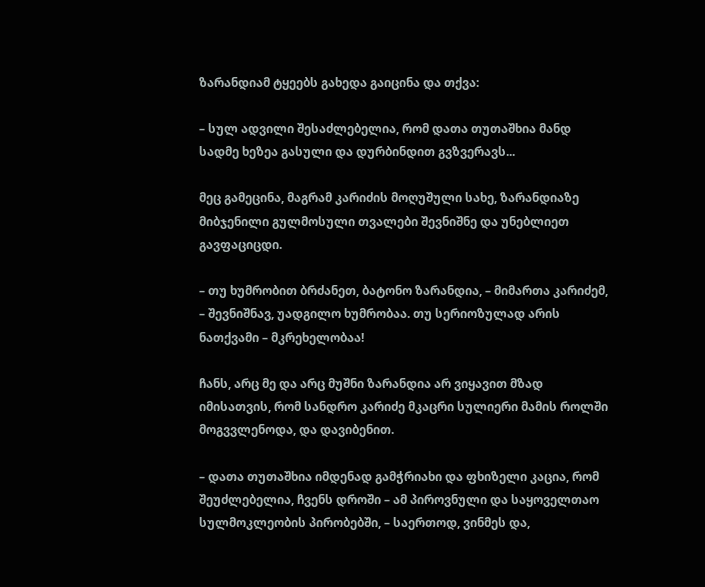ზარანდიამ ტყეებს გახედა გაიცინა და თქვა:

– სულ ადვილი შესაძლებელია, რომ დათა თუთაშხია მანდ სადმე ხეზეა გასული და დურბინდით გვზვერავს...

მეც გამეცინა, მაგრამ კარიძის მოღუშული სახე, ზარანდიაზე მიბჯენილი გულმოსული თვალები შევნიშნე და უნებლიეთ გავფაციცდი.

– თუ ხუმრობით ბრძანეთ, ბატონო ზარანდია, – მიმართა კარიძემ, – შევნიშნავ, უადგილო ხუმრობაა. თუ სერიოზულად არის ნათქვამი – მკრეხელობაა!

ჩანს, არც მე და არც მუშნი ზარანდია არ ვიყავით მზად იმისათვის, რომ სანდრო კარიძე მკაცრი სულიერი მამის როლში მოგვვლენოდა, და დავიბენით.

– დათა თუთაშხია იმდენად გამჭრიახი და ფხიზელი კაცია, რომ შეუძლებელია, ჩვენს დროში – ამ პიროვნული და საყოველთაო სულმოკლეობის პირობებში, – საერთოდ, ვინმეს და,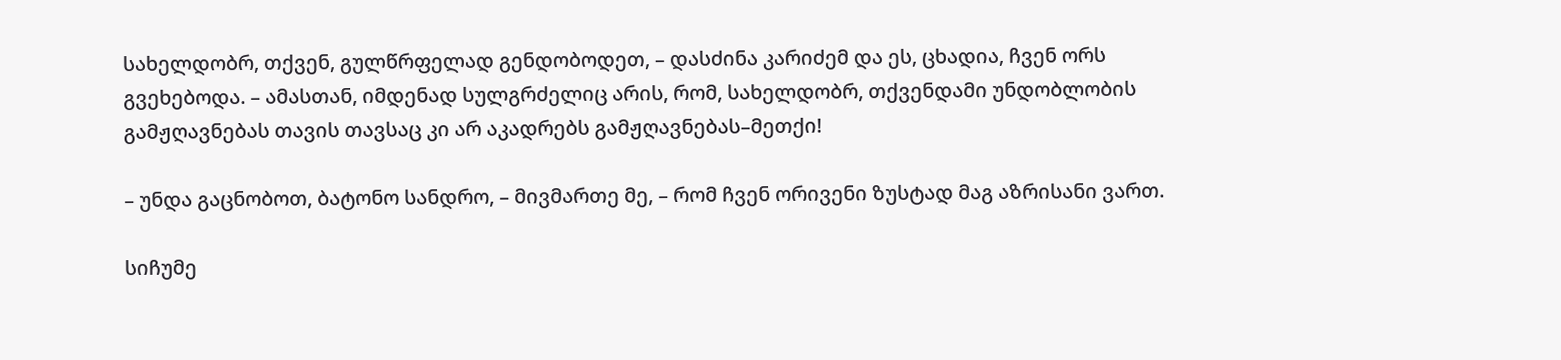სახელდობრ, თქვენ, გულწრფელად გენდობოდეთ, – დასძინა კარიძემ და ეს, ცხადია, ჩვენ ორს გვეხებოდა. – ამასთან, იმდენად სულგრძელიც არის, რომ, სახელდობრ, თქვენდამი უნდობლობის გამჟღავნებას თავის თავსაც კი არ აკადრებს გამჟღავნებას–მეთქი!

– უნდა გაცნობოთ, ბატონო სანდრო, – მივმართე მე, – რომ ჩვენ ორივენი ზუსტად მაგ აზრისანი ვართ.

სიჩუმე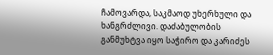ჩამოვარდა, საკმაოდ უხერხული და ხანგრძლივი. დაძაბულობის განმუხტვა იყო საჭირო და კარიძეს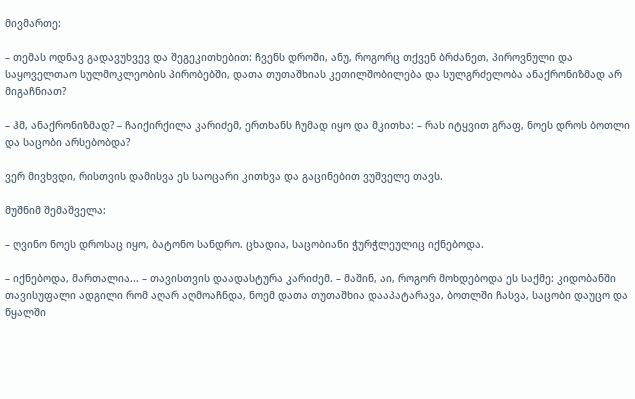მივმართე:

– თემას ოდნავ გადავუხვევ და შეგეკითხებით: ჩვენს დროში, ანუ, როგორც თქვენ ბრძანეთ, პიროვნული და საყოველთაო სულმოკლეობის პირობებში, დათა თუთაშხიას კეთილშობილება და სულგრძელობა ანაქრონიზმად არ მიგაჩნიათ?

– ჰმ, ანაქრონიზმად? – ჩაიქირქილა კარიძემ, ერთხანს ჩუმად იყო და მკითხა: – რას იტყვით გრაფ, ნოეს დროს ბოთლი და საცობი არსებობდა?

ვერ მივხვდი, რისთვის დამისვა ეს საოცარი კითხვა და გაცინებით ვუშველე თავს.

მუშნიმ შემაშველა:

– ღვინო ნოეს დროსაც იყო, ბატონო სანდრო. ცხადია, საცობიანი ჭურჭლეულიც იქნებოდა.

– იქნებოდა, მართალია... – თავისთვის დაადასტურა კარიძემ. – მაშინ, აი, როგორ მოხდებოდა ეს საქმე: კიდობანში თავისუფალი ადგილი რომ აღარ აღმოაჩნდა, ნოემ დათა თუთაშხია დააპატარავა, ბოთლში ჩასვა, საცობი დაუცო და წყალში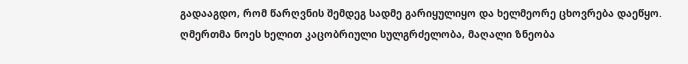გადააგდო, რომ წარღვნის შემდეგ სადმე გარიყულიყო და ხელმეორე ცხოვრება დაეწყო. ღმერთმა ნოეს ხელით კაცობრიული სულგრძელობა, მაღალი ზნეობა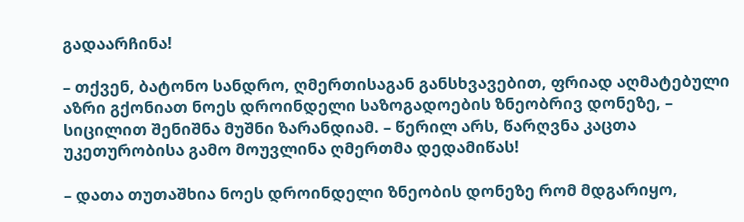გადაარჩინა!

– თქვენ, ბატონო სანდრო, ღმერთისაგან განსხვავებით, ფრიად აღმატებული აზრი გქონიათ ნოეს დროინდელი საზოგადოების ზნეობრივ დონეზე, – სიცილით შენიშნა მუშნი ზარანდიამ. – წერილ არს, წარღვნა კაცთა უკეთურობისა გამო მოუვლინა ღმერთმა დედამიწას!

– დათა თუთაშხია ნოეს დროინდელი ზნეობის დონეზე რომ მდგარიყო,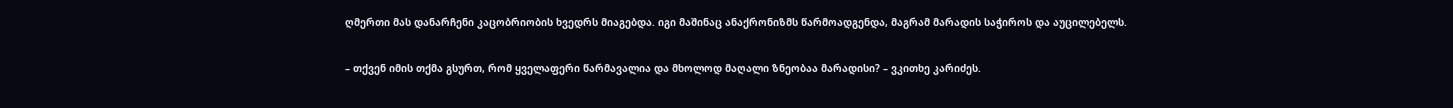ღმერთი მას დანარჩენი კაცობრიობის ხვედრს მიაგებდა. იგი მაშინაც ანაქრონიზმს წარმოადგენდა, მაგრამ მარადის საჭიროს და აუცილებელს.

– თქვენ იმის თქმა გსურთ, რომ ყველაფერი წარმავალია და მხოლოდ მაღალი ზნეობაა მარადისი? – ვკითხე კარიძეს.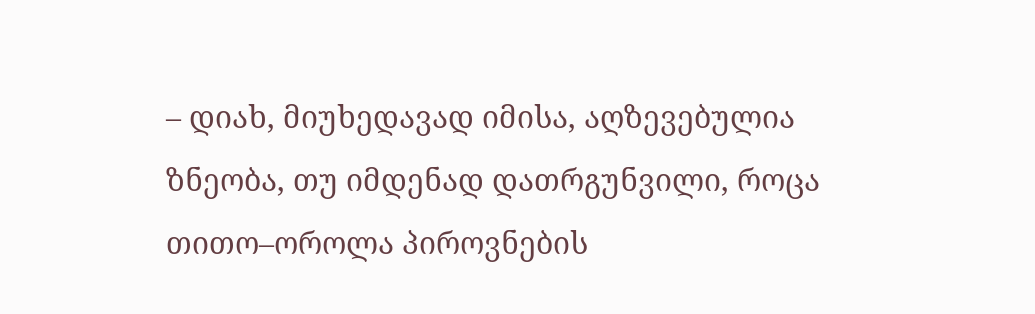– დიახ, მიუხედავად იმისა, აღზევებულია ზნეობა, თუ იმდენად დათრგუნვილი, როცა თითო–ოროლა პიროვნების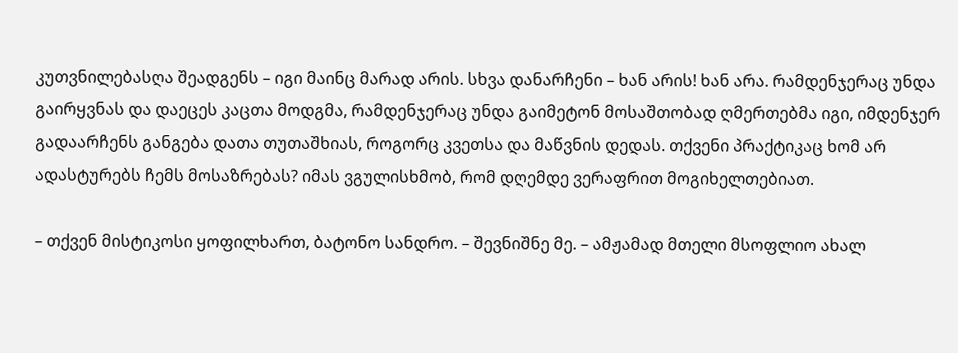კუთვნილებასღა შეადგენს – იგი მაინც მარად არის. სხვა დანარჩენი – ხან არის! ხან არა. რამდენჯერაც უნდა გაირყვნას და დაეცეს კაცთა მოდგმა, რამდენჯერაც უნდა გაიმეტონ მოსაშთობად ღმერთებმა იგი, იმდენჯერ გადაარჩენს განგება დათა თუთაშხიას, როგორც კვეთსა და მაწვნის დედას. თქვენი პრაქტიკაც ხომ არ ადასტურებს ჩემს მოსაზრებას? იმას ვგულისხმობ, რომ დღემდე ვერაფრით მოგიხელთებიათ.

– თქვენ მისტიკოსი ყოფილხართ, ბატონო სანდრო. – შევნიშნე მე. – ამჟამად მთელი მსოფლიო ახალ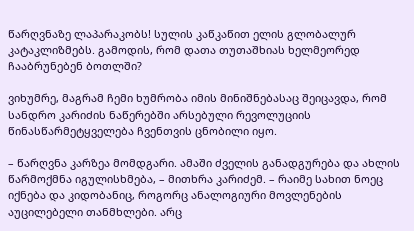წარღვნაზე ლაპარაკობს! სულის კაწკაწით ელის გლობალურ კატაკლიზმებს. გამოდის, რომ დათა თუთაშხიას ხელმეორედ ჩააბრუნებენ ბოთლში?

ვიხუმრე, მაგრამ ჩემი ხუმრობა იმის მინიშნებასაც შეიცავდა, რომ სანდრო კარიძის ნაწერებში არსებული რევოლუციის წინასწარმეტყველება ჩვენთვის ცნობილი იყო.

– წარღვნა კარზეა მომდგარი. ამაში ძველის განადგურება და ახლის წარმოქმნა იგულისხმება, – მითხრა კარიძემ. – რაიმე სახით ნოეც იქნება და კიდობანიც, როგორც ანალოგიური მოვლენების აუცილებელი თანმხლები. არც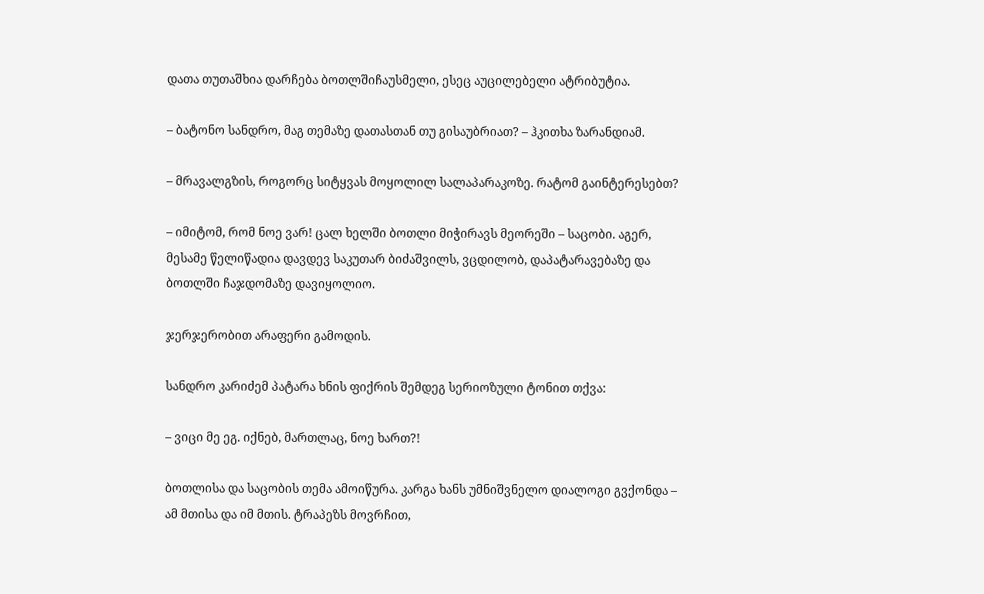დათა თუთაშხია დარჩება ბოთლშიჩაუსმელი, ესეც აუცილებელი ატრიბუტია.

– ბატონო სანდრო, მაგ თემაზე დათასთან თუ გისაუბრიათ? – ჰკითხა ზარანდიამ.

– მრავალგზის, როგორც სიტყვას მოყოლილ სალაპარაკოზე. რატომ გაინტერესებთ?

– იმიტომ, რომ ნოე ვარ! ცალ ხელში ბოთლი მიჭირავს მეორეში – საცობი. აგერ, მესამე წელიწადია დავდევ საკუთარ ბიძაშვილს, ვცდილობ, დაპატარავებაზე და ბოთლში ჩაჯდომაზე დავიყოლიო.

ჯერჯერობით არაფერი გამოდის.

სანდრო კარიძემ პატარა ხნის ფიქრის შემდეგ სერიოზული ტონით თქვა:

– ვიცი მე ეგ. იქნებ, მართლაც, ნოე ხართ?!

ბოთლისა და საცობის თემა ამოიწურა. კარგა ხანს უმნიშვნელო დიალოგი გვქონდა – ამ მთისა და იმ მთის. ტრაპეზს მოვრჩით,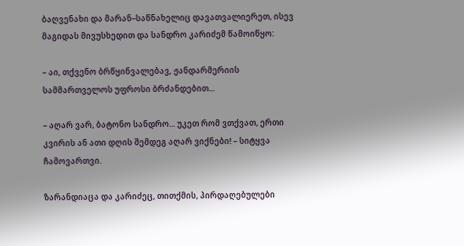ბაღვენახი და მარან–საწნახელიც დავათვალიერეთ, ისევ მაგიდას მივუსხედით და სანდრო კარიძემ წამოიწყო:

– აი, თქვენო ბრწყინვალებავ, ჟანდარმერიის სამმართველოს უფროსი ბრძანდებით...

– აღარ ვარ, ბატონო სანდრო... უკეთ რომ ვთქვათ, ერთი კვირის ან ათი დღის შემდეგ აღარ ვიქნები! – სიტყვა ჩამოვართვი.

ზარანდიაცა და კარიძეც, თითქმის, პირდაღებულები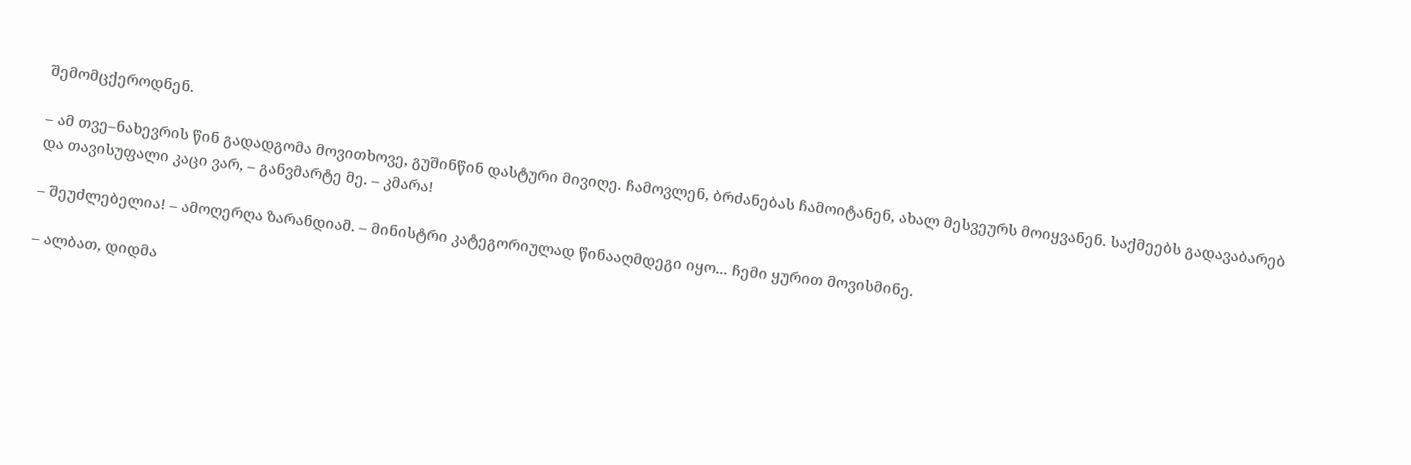შემომცქეროდნენ.

– ამ თვე–ნახევრის წინ გადადგომა მოვითხოვე, გუშინწინ დასტური მივიღე. ჩამოვლენ, ბრძანებას ჩამოიტანენ, ახალ მესვეურს მოიყვანენ. საქმეებს გადავაბარებ და თავისუფალი კაცი ვარ, – განვმარტე მე. – კმარა!

– შეუძლებელია! – ამოღერღა ზარანდიამ. – მინისტრი კატეგორიულად წინააღმდეგი იყო... ჩემი ყურით მოვისმინე.

– ალბათ, დიდმა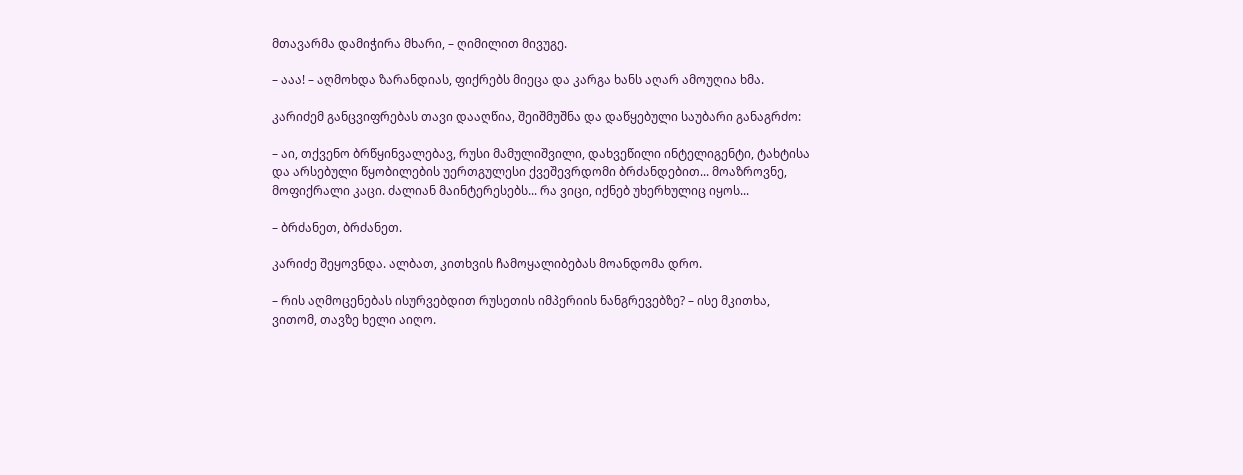მთავარმა დამიჭირა მხარი, – ღიმილით მივუგე.

– ააა! – აღმოხდა ზარანდიას, ფიქრებს მიეცა და კარგა ხანს აღარ ამოუღია ხმა.

კარიძემ განცვიფრებას თავი დააღწია, შეიშმუშნა და დაწყებული საუბარი განაგრძო:

– აი, თქვენო ბრწყინვალებავ, რუსი მამულიშვილი, დახვეწილი ინტელიგენტი, ტახტისა და არსებული წყობილების უერთგულესი ქვეშევრდომი ბრძანდებით... მოაზროვნე, მოფიქრალი კაცი. ძალიან მაინტერესებს... რა ვიცი, იქნებ უხერხულიც იყოს...

– ბრძანეთ, ბრძანეთ.

კარიძე შეყოვნდა. ალბათ, კითხვის ჩამოყალიბებას მოანდომა დრო.

– რის აღმოცენებას ისურვებდით რუსეთის იმპერიის ნანგრევებზე? – ისე მკითხა, ვითომ, თავზე ხელი აიღო.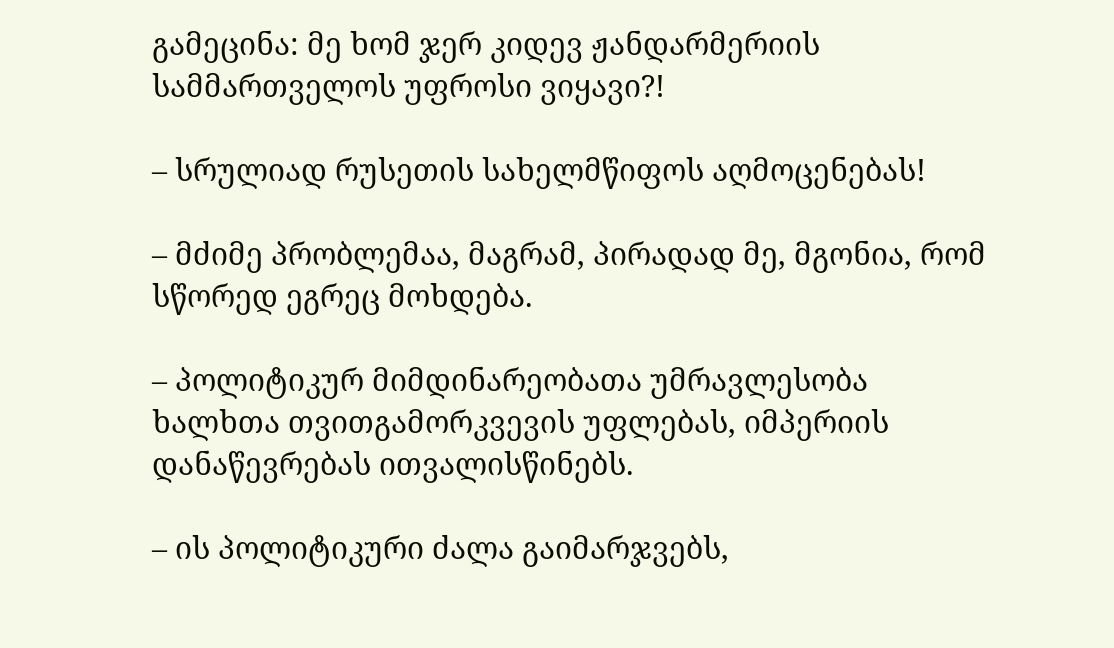გამეცინა: მე ხომ ჯერ კიდევ ჟანდარმერიის სამმართველოს უფროსი ვიყავი?!

– სრულიად რუსეთის სახელმწიფოს აღმოცენებას!

– მძიმე პრობლემაა, მაგრამ, პირადად მე, მგონია, რომ სწორედ ეგრეც მოხდება.

– პოლიტიკურ მიმდინარეობათა უმრავლესობა ხალხთა თვითგამორკვევის უფლებას, იმპერიის დანაწევრებას ითვალისწინებს.

– ის პოლიტიკური ძალა გაიმარჯვებს,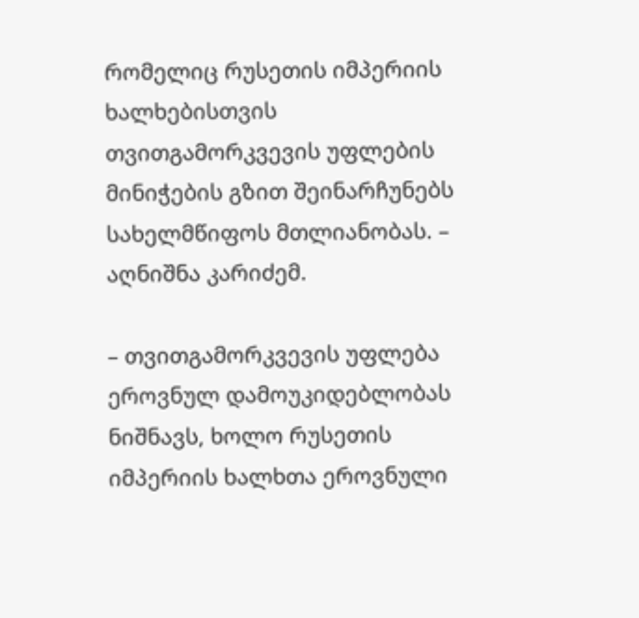რომელიც რუსეთის იმპერიის ხალხებისთვის თვითგამორკვევის უფლების მინიჭების გზით შეინარჩუნებს სახელმწიფოს მთლიანობას. – აღნიშნა კარიძემ.

– თვითგამორკვევის უფლება ეროვნულ დამოუკიდებლობას ნიშნავს, ხოლო რუსეთის იმპერიის ხალხთა ეროვნული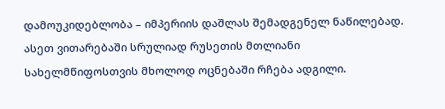დამოუკიდებლობა – იმპერიის დაშლას შემადგენელ ნაწილებად. ასეთ ვითარებაში სრულიად რუსეთის მთლიანი სახელმწიფოსთვის მხოლოდ ოცნებაში რჩება ადგილი.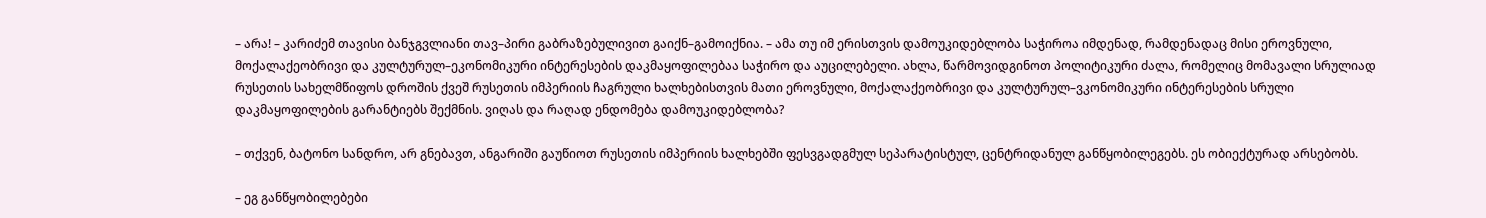– არა! – კარიძემ თავისი ბანჯგვლიანი თავ–პირი გაბრაზებულივით გაიქნ–გამოიქნია. – ამა თუ იმ ერისთვის დამოუკიდებლობა საჭიროა იმდენად, რამდენადაც მისი ეროვნული, მოქალაქეობრივი და კულტურულ–ეკონომიკური ინტერესების დაკმაყოფილებაა საჭირო და აუცილებელი. ახლა, წარმოვიდგინოთ პოლიტიკური ძალა, რომელიც მომავალი სრულიად რუსეთის სახელმწიფოს დროშის ქვეშ რუსეთის იმპერიის ჩაგრული ხალხებისთვის მათი ეროვნული, მოქალაქეობრივი და კულტურულ–ვკონომიკური ინტერესების სრული დაკმაყოფილების გარანტიებს შექმნის. ვიღას და რაღად ენდომება დამოუკიდებლობა?

– თქვენ, ბატონო სანდრო, არ გნებავთ, ანგარიში გაუწიოთ რუსეთის იმპერიის ხალხებში ფესვგადგმულ სეპარატისტულ, ცენტრიდანულ განწყობილეგებს. ეს ობიექტურად არსებობს.

– ეგ განწყობილებები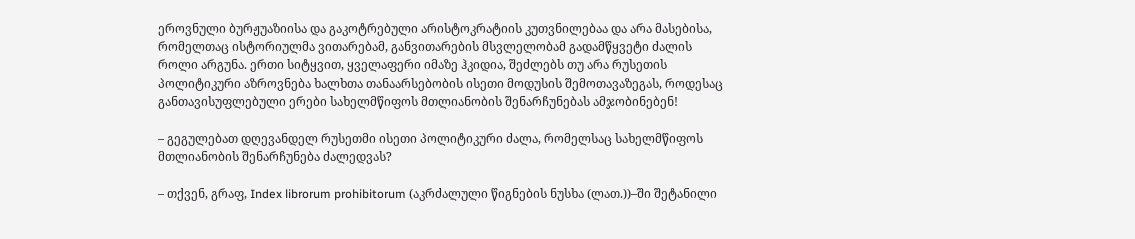ეროვნული ბურჟუაზიისა და გაკოტრებული არისტოკრატიის კუთვნილებაა და არა მასებისა, რომელთაც ისტორიულმა ვითარებამ, განვითარების მსვლელობამ გადამწყვეტი ძალის როლი არგუნა. ერთი სიტყვით, ყველაფერი იმაზე ჰკიდია, შეძლებს თუ არა რუსეთის პოლიტიკური აზროვნება ხალხთა თანაარსებობის ისეთი მოდუსის შემოთავაზეგას, როდესაც განთავისუფლებული ერები სახელმწიფოს მთლიანობის შენარჩუნებას ამჯობინებენ!

– გეგულებათ დღევანდელ რუსეთმი ისეთი პოლიტიკური ძალა, რომელსაც სახელმწიფოს მთლიანობის შენარჩუნება ძალედვას?

– თქვენ, გრაფ, Index librorum prohibitorum (აკრძალული წიგნების ნუსხა (ლათ.))–ში შეტანილი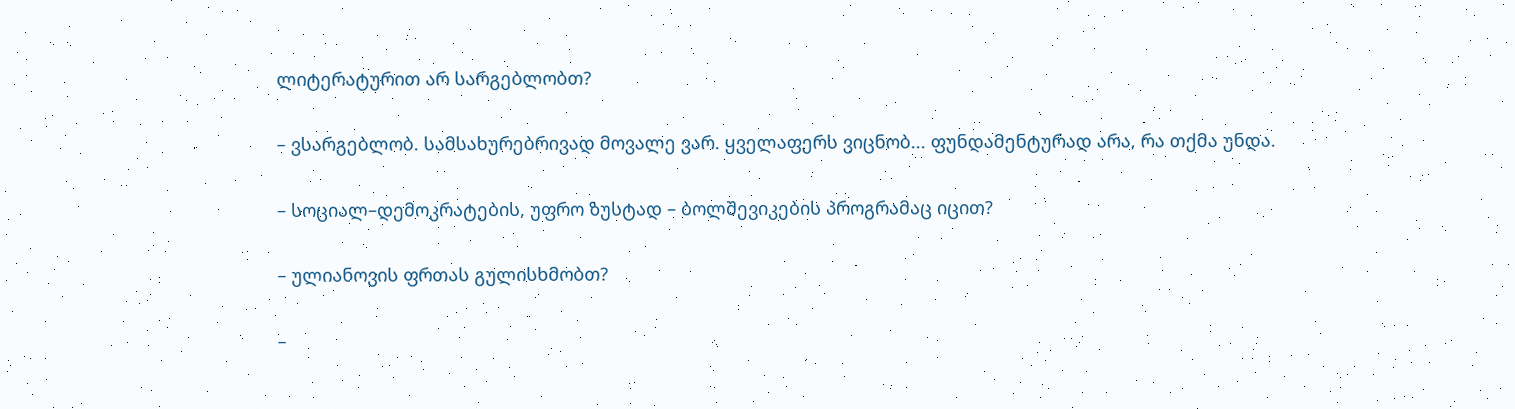ლიტერატურით არ სარგებლობთ?

– ვსარგებლობ. სამსახურებრივად მოვალე ვარ. ყველაფერს ვიცნობ... ფუნდამენტურად არა, რა თქმა უნდა.

– სოციალ–დემოკრატების, უფრო ზუსტად – ბოლშევიკების პროგრამაც იცით?

– ულიანოვის ფრთას გულისხმობთ?

–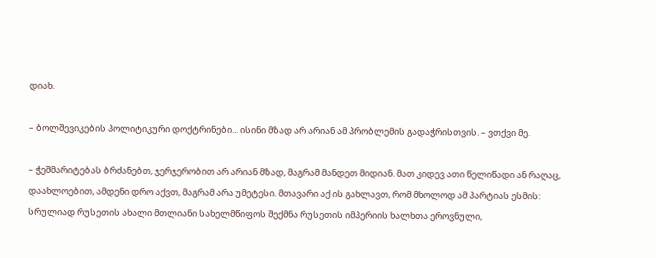დიახ.

– ბოლშევიკების პოლიტიკური დოქტრინები... ისინი მზად არ არიან ამ პრობლემის გადაჭრისთვის. – ვთქვი მე.

– ჭეშმარიტებას ბრძანებთ, ჯერჯერობით არ არიან მზად, მაგრამ მანდეთ მიდიან. მათ კიდევ ათი წელიწადი ან რაღაც, დაახლოებით, ამდენი დრო აქვთ, მაგრამ არა უმეტესი. მთავარი აქ ის გახლავთ, რომ მხოლოდ ამ პარტიას ესმის: სრულიად რუსეთის ახალი მთლიანი სახელმწიფოს შექმნა რუსეთის იმპერიის ხალხთა ეროვნული,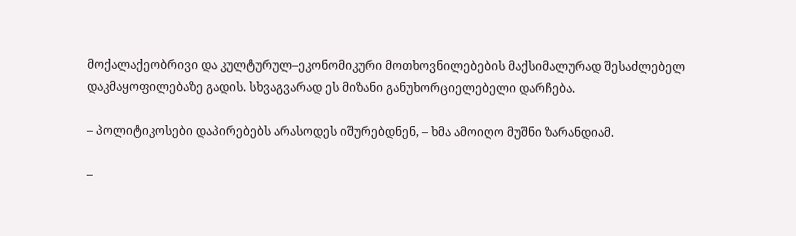მოქალაქეობრივი და კულტურულ–ეკონომიკური მოთხოვნილებების მაქსიმალურად შესაძლებელ დაკმაყოფილებაზე გადის. სხვაგვარად ეს მიზანი განუხორციელებელი დარჩება.

– პოლიტიკოსები დაპირებებს არასოდეს იშურებდნენ, – ხმა ამოიღო მუშნი ზარანდიამ.

–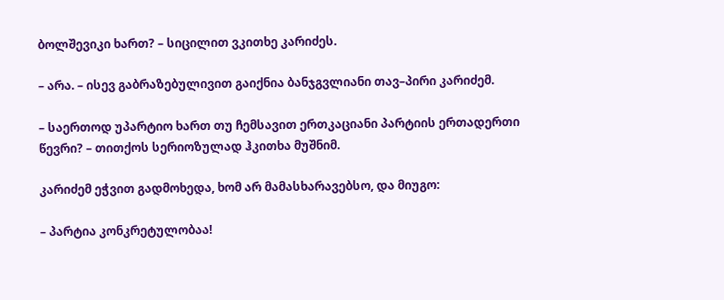ბოლშევიკი ხართ? – სიცილით ვკითხე კარიძეს.

– არა. – ისევ გაბრაზებულივით გაიქნია ბანჯგვლიანი თავ–პირი კარიძემ.

– საერთოდ უპარტიო ხართ თუ ჩემსავით ერთკაციანი პარტიის ერთადერთი წევრი? – თითქოს სერიოზულად ჰკითხა მუშნიმ.

კარიძემ ეჭვით გადმოხედა, ხომ არ მამასხარავებსო, და მიუგო:

– პარტია კონკრეტულობაა!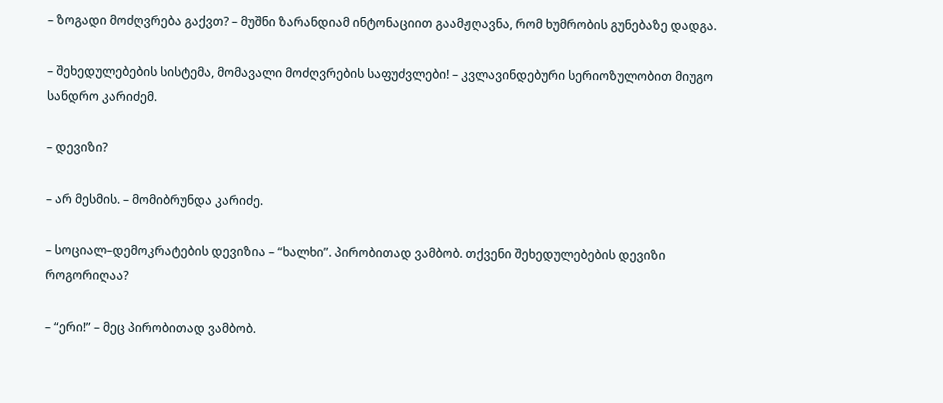– ზოგადი მოძღვრება გაქვთ? – მუშნი ზარანდიამ ინტონაციით გაამჟღავნა, რომ ხუმრობის გუნებაზე დადგა.

– შეხედულებების სისტემა, მომავალი მოძღვრების საფუძვლები! – კვლავინდებური სერიოზულობით მიუგო სანდრო კარიძემ.

– დევიზი?

– არ მესმის. – მომიბრუნდა კარიძე.

– სოციალ–დემოკრატების დევიზია – “ხალხი”. პირობითად ვამბობ. თქვენი შეხედულებების დევიზი როგორიღაა?

– “ერი!” – მეც პირობითად ვამბობ.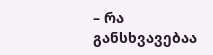– რა განსხვავებაა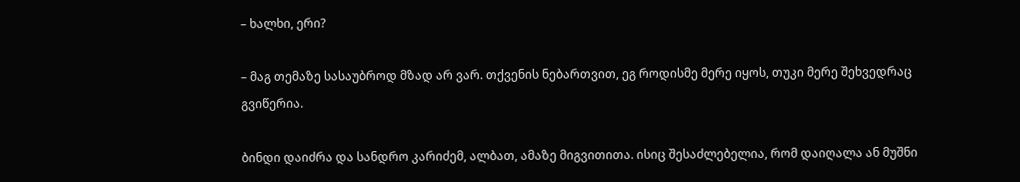– ხალხი, ერი?

– მაგ თემაზე სასაუბროდ მზად არ ვარ. თქვენის ნებართვით, ეგ როდისმე მერე იყოს, თუკი მერე შეხვედრაც გვიწერია.

ბინდი დაიძრა და სანდრო კარიძემ, ალბათ, ამაზე მიგვითითა. ისიც შესაძლებელია, რომ დაიღალა ან მუშნი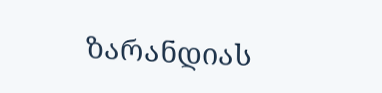ზარანდიას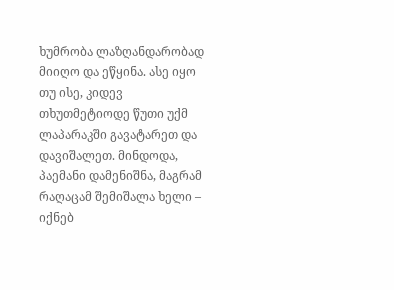ხუმრობა ლაზღანდარობად მიიღო და ეწყინა. ასე იყო თუ ისე, კიდევ თხუთმეტიოდე წუთი უქმ ლაპარაკში გავატარეთ და დავიშალეთ. მინდოდა, პაემანი დამენიშნა, მაგრამ რაღაცამ შემიშალა ხელი – იქნებ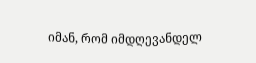იმან, რომ იმდღევანდელ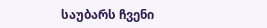საუბარს ჩვენი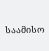საამისო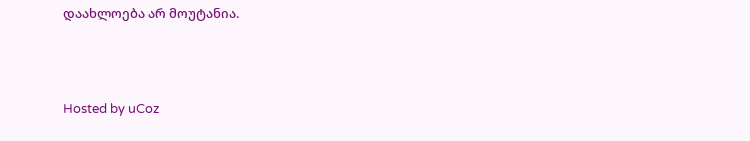დაახლოება არ მოუტანია.



Hosted by uCoz